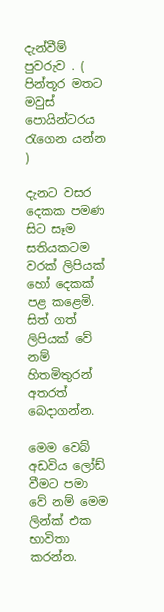දැන්වීම් පුවරුව . ( පින්තූර මතට මවුස් පොයින්ටරය රැගෙන යන්න )

දැනට වසර දෙකක පමණ සිට සෑම සතියකටම වරක් ලිපියක් හෝ දෙකක් පළ කළෙමි. සිත් ගත් ලිපියක් වේ නම් හිතමිතුරන් අතරත් බෙදාගන්න.

මෙම වෙබ් අඩවිය ලෝඩ් වීමට පමා වේ නම් මෙම ලින්ක් එක භාවිතා කරන්න.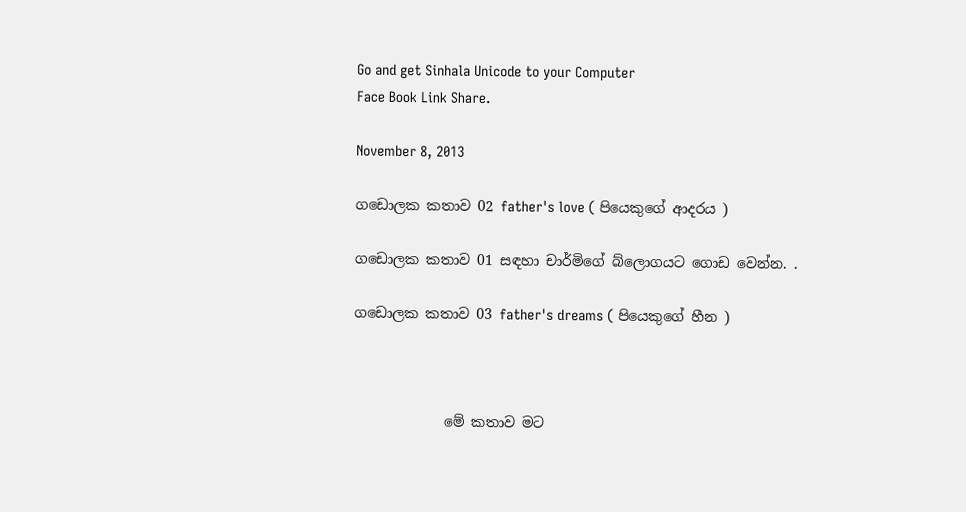Go and get Sinhala Unicode to your Computer
Face Book Link Share.

November 8, 2013

ගඩොලක කතාව 02 father's love ( පියෙකුගේ ආදරය )

ගඩොලක කතාව 01 සඳහා චාර්මිගේ බ්ලොගයට ගොඩ වෙන්න. .

ගඩොලක කතාව 03 father's dreams ( පියෙකුගේ හීන )



             මේ කතාව මට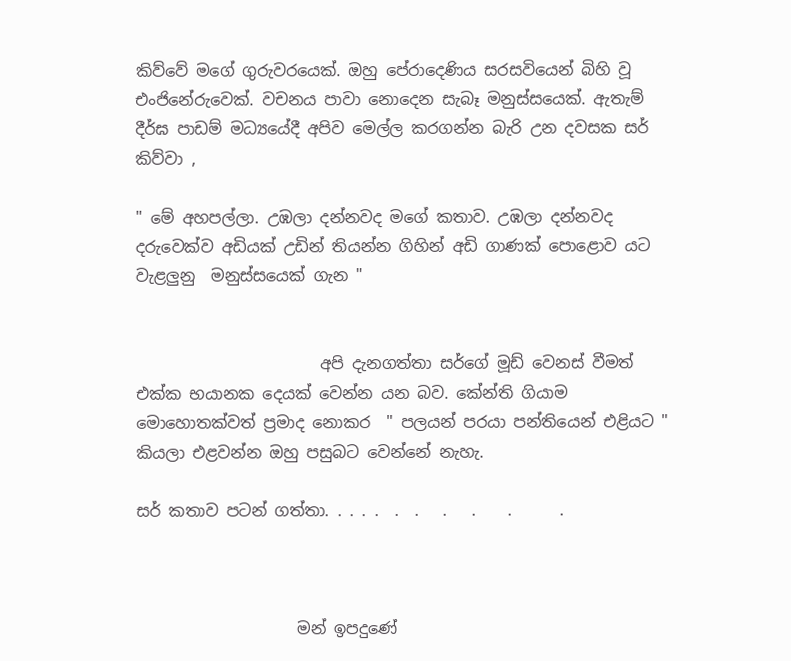කිව්වේ මගේ ගුරුවරයෙක්. ඔහු පේරාදෙණිය සරසවියෙන් බිහි වූ එංජිනේරුවෙක්. වචනය පාවා නොදෙන සැබෑ මනුස්සයෙක්. ඇතැම් දීර්ඝ පාඩම් මධ්‍යයේදී අපිව මෙල්ල කරගන්න බැරි උන දවසක සර් කිව්වා ,

" මේ අහපල්ලා. උඹලා දන්නවද මගේ කතාව. උඹලා දන්නවද දරුවෙක්ව අඩියක් උඩින් තියන්න ගිහින් අඩි ගාණක් පොළොව යට වැළලුනු  මනුස්සයෙක් ගැන "


                       අපි දැනගත්තා සර්ගේ මූඩ් වෙනස් වීමත් එක්ක භයානක දෙයක් වෙන්න යන බව. කේන්ති ගියාම මොහොතක්වත් ප්‍රමාද නොකර  " පලයන් පරයා පන්තියෙන් එළියට " කියලා එළවන්න ඔහු පසුබට වෙන්නේ නැහැ.

සර් කතාව පටන් ගත්තා. . . . .  .  .   .   .    .      .



                    මන් ඉපදුණේ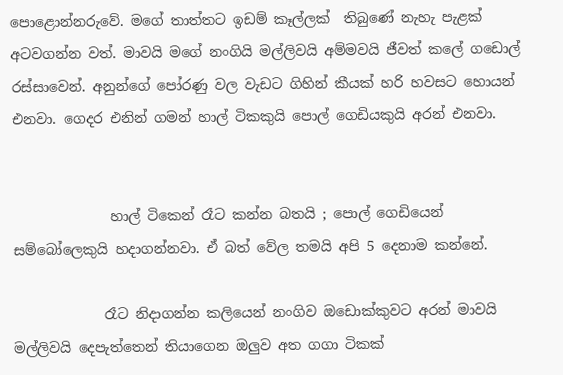පොළොන්නරුවේ. මගේ තාත්තට ඉඩම් කෑල්ලක්  තිබුණේ නැහැ පැළක් අටවගන්න වත්. මාවයි මගේ නංගියි මල්ලිවයි අම්මවයි ජීවත් කලේ ගඩොල් රස්සාවෙන්. අනුන්ගේ පෝරණු වල වැඩට ගිහින් කීයක් හරි හවසට හොයන් එනවා. ගෙදර එනින් ගමන් හාල් ටිකකුයි පොල් ගෙඩියකුයි අරන් එනවා.


              හාල් ටිකෙන් රෑට කන්න බතයි ; පොල් ගෙඩියෙන් සම්බෝලෙකුයි හදාගන්නවා. ඒ බත් වේල තමයි අපි 5 දෙනාම කන්නේ.

             රෑට නිදාගන්න කලියෙන් නංගිව ඔඩොක්කුවට අරන් මාවයි මල්ලිවයි දෙපැත්තෙන් තියාගෙන ඔලුව අත ගගා ටිකක්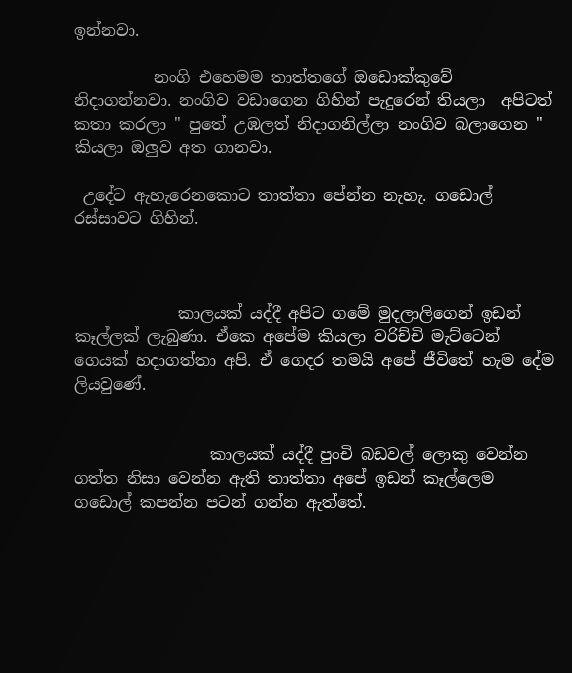ඉන්නවා.

          නංගි එහෙමම තාත්තගේ ඔඩොක්කුවේ නිදාගන්නවා. නංගිව වඩාගෙන ගිහින් පැදුරෙන් තියලා  අපිටත් කතා කරලා " පුතේ උඹලත් නිදාගනිල්ලා නංගිව බලාගෙන " කියලා ඔලුව අත ගානවා.

 උදේට ඇහැරෙනකොට තාත්තා පේන්න නැහැ. ගඩොල් රස්සාවට ගිහින්.



             කාලයක් යද්දී අපිට ගමේ මුදලාලිගෙන් ඉඩන් කෑල්ලක් ලැබුණා. ඒකෙ අපේම කියලා වරිච්චි මැට්ටෙන් ගෙයක් හදාගත්තා අපි. ඒ ගෙදර තමයි අපේ ජීවිතේ හැම දේම ලියවුණේ.


                 කාලයක් යද්දී පුංචි බඩවල් ලොකු වෙන්න ගත්ත නිසා වෙන්න ඇති තාත්තා අපේ ඉඩන් කෑල්ලෙම ගඩොල් කපන්න පටන් ගන්න ඇත්තේ.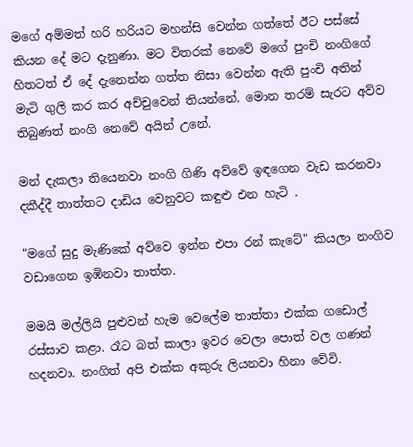මගේ අම්මත් හරි හරියට මහන්සි වෙන්න ගත්තේ ඊට පස්සේ කියන දේ මට දැනුණා. මට විතරක් නෙවේ මගේ පුංචි නංගිගේ හිතටත් ඒ දේ දැනෙන්න ගත්ත නිසා වෙන්න ඇති පුංචි අතින් මැටි ගුලි කර කර අච්චුවෙන් තියන්නේ. මොන තරම් සැරට අව්ව තිබුණත් නංගි නෙවේ අයින් උනේ.

මන් දැකලා තියෙනවා නංගි ගිණි අව්වේ ඉඳගෙන වැඩ කරනවා දකීද්දී තාත්තට දාඩිය වෙනුවට කඳුළු එන හැටි .

"මගේ සුදු මැණිකේ අව්වෙ ඉන්න එපා රන් කැටේ" කියලා නංගිව වඩාගෙන ඉඹිනවා තාත්ත.

මමයි මල්ලියි පුළුවන් හැම වෙලේම තාත්තා එක්ක ගඩොල් රස්සාව කළා. රෑට බත් කාලා ඉවර වෙලා පොත් වල ගණන් හදනවා. නංගිත් අපි එක්ක අකුරු ලියනවා හිනා වේවි.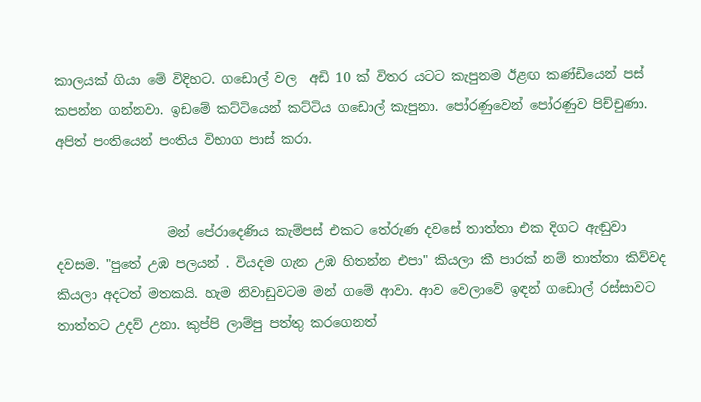කාලයක් ගියා මේ විදිහට. ගඩොල් වල  අඩි 10 ක් විතර යටට කැපුනම ඊළඟ කණ්ඩියෙන් පස් කපන්න ගන්නවා. ඉඩමේ කට්ටියෙන් කට්ටිය ගඩොල් කැපුනා. පෝරණුවෙන් පෝරණුව පිච්චුණා. අපිත් පංතියෙන් පංතිය විභාග පාස් කරා.


                 මන් පේරාදෙණිය කැම්පස් එකට තේරුණ දවසේ තාත්තා එක දිගට ඇඬුවා දවසම. "පුතේ උඹ පලයන් . වියදම ගැන උඹ හිතන්න එපා" කියලා කී පාරක් නම් තාත්තා කිව්වද කියලා අදටත් මතකයි. හැම නිවාඩුවටම මන් ගමේ ආවා. ආව වෙලාවේ ඉඳන් ගඩොල් රස්සාවට තාත්තට උදව් උනා. කුප්පි ලාම්පු පත්තු කරගෙනත්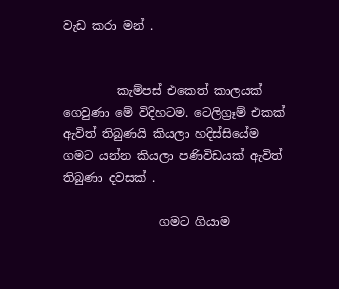වැඩ කරා මන් .


         කැම්පස් එකෙත් කාලයක් ගෙවුණා මේ විදිහටම. ටෙලිග්‍රෑම් එකක් ඇවිත් තිබුණයි කියලා හදිස්සියේම ගමට යන්න කියලා පණිවිඩයක් ඇවිත් තිබුණා දවසක් .

                ගමට ගියාම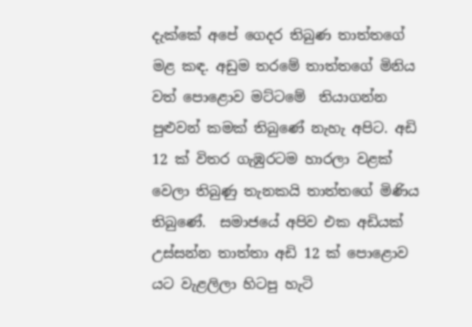දැක්කේ අපේ ගෙදර තිබුණ තාත්තගේ මළ කඳ. අඩුම තරමේ තාත්තගේ මිනිය වත් පොළොව මට්ටමේ  තියාගන්න පුළුවන් කමක් තිබුණේ නැහැ අපිට. අඩි 12 ක් විතර ගැඹුරටම හාරලා වළක් වෙලා තිබුණු තැනකයි තාත්තගේ මිණිය තිබුණේ.  සමාජයේ අපිව එක අඩියක් උස්සන්න තාත්තා අඩි 12 ක් පොළොව යට වැළලිලා හිටපු හැටි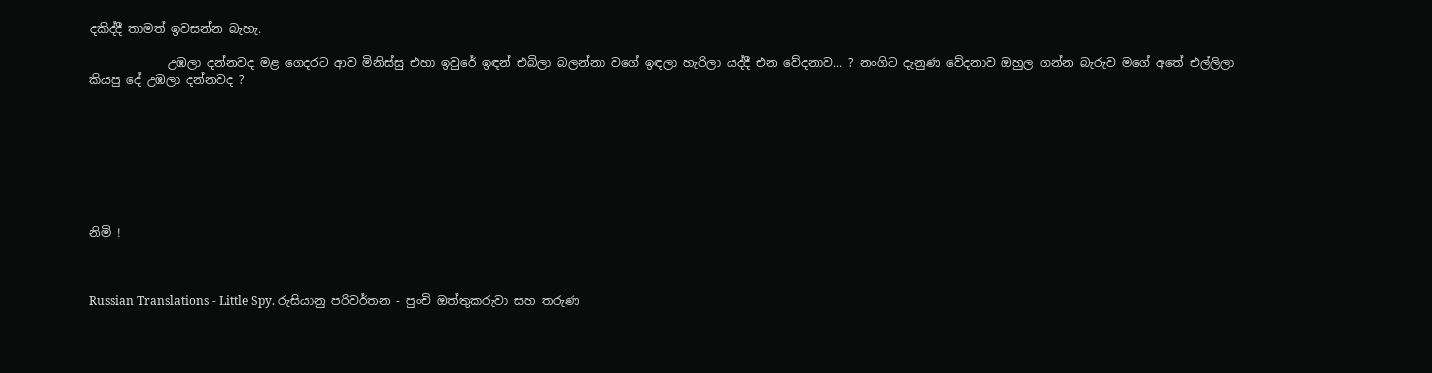දකිද්දී තාමත් ඉවසන්න බැහැ.

             උඹලා දන්නවද මළ ගෙදරට ආව මිනිස්සු එහා ඉවුරේ ඉඳන් එබිලා බලන්නා වගේ ඉඳලා හැරිලා යද්දී එන වේදනාව... ? නංගිට දැනුණ වේදනාව ඔහුල ගන්න බැරුව මගේ අතේ එල්ලිලා කියපු දේ උඹලා දන්නවද ?








නිමි !



Russian Translations - Little Spy. රුසියානු පරිවර්තන - පුංචි ඔත්තුකරුවා සහ තරුණ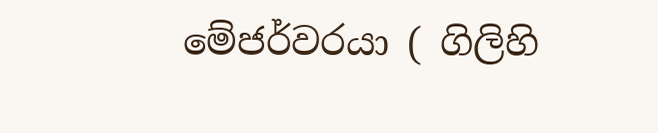මේජර්වරයා ( ගිලිහි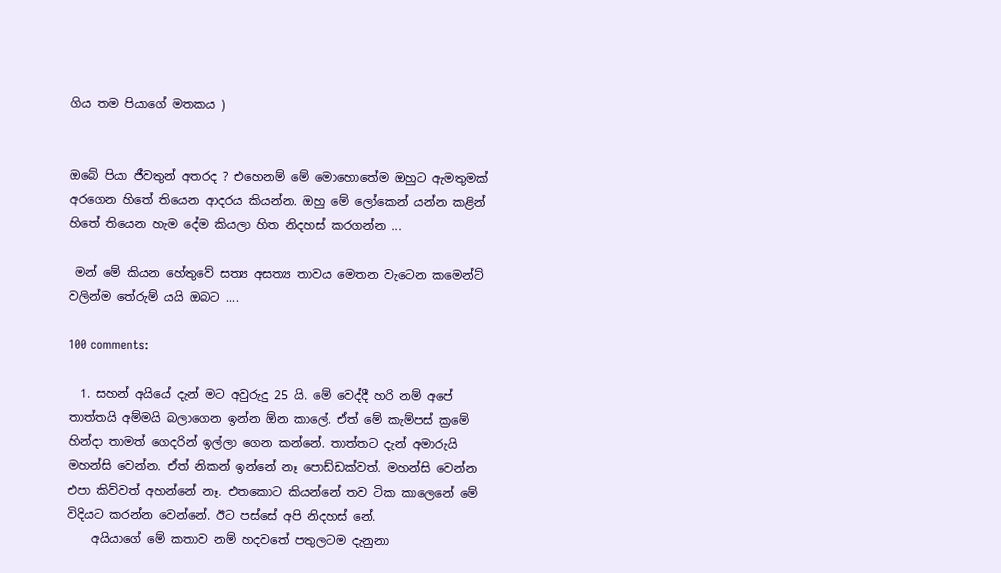ගිය තම පියාගේ මතකය )


ඔබේ පියා ජීවතුන් අතරද ? එහෙනම් මේ මොහොතේම ඔහුට ඇමතුමක් අරගෙන හිතේ තියෙන ආදරය කියන්න. ඔහු මේ ලෝකෙන් යන්න කළින් හිතේ තියෙන හැම දේම කියලා හිත නිදහස් කරගන්න ...

 මන් මේ කියන හේතුවේ සත්‍ය අසත්‍ය තාවය මෙතන වැටෙන කමෙන්ට් වලින්ම තේරුම් යයි ඔබට ....

100 comments:

  1. සහන් අයියේ දැන් මට අවුරුදු 25 යි. මේ වෙද්දී හරි නම් අපේ තාත්තයි අම්මයි බලාගෙන ඉන්න ඕන කාලේ. ඒත් මේ කැම්පස් ක්‍රමේ හින්දා තාමත් ගෙදරින් ඉල්ලා ගෙන කන්නේ. තාත්තට දැන් අමාරුයි මහන්සි වෙන්න. ඒත් නිකන් ඉන්නේ නෑ පොඩ්ඩක්වත්. මහන්සි වෙන්න එපා කිව්වත් අහන්නේ නෑ. එතකොට කියන්නේ තව ටික කාලෙනේ මේ විදියට කරන්න වෙන්නේ. ඊට පස්සේ අපි නිදහස් නේ.
    අයියාගේ මේ කතාව නම් හදවතේ පතුලටම දැනුනා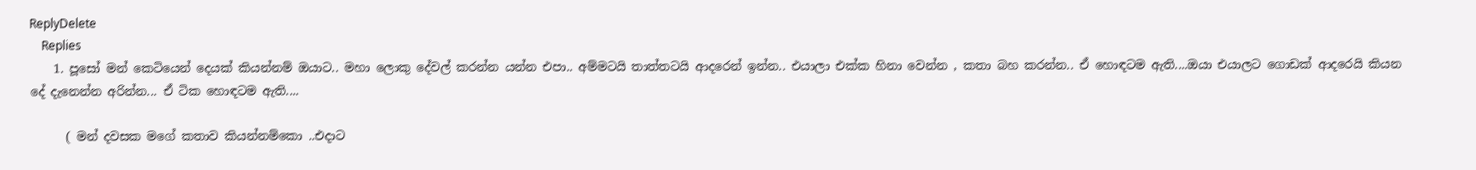ReplyDelete
    Replies
    1. පූසෝ මන් කෙටියෙන් දෙයක් කියන්නම් ඔයාට.. මහා ලොකු දේවල් කරන්න යන්න එපා.. අම්මටයි තාත්තටයි ආදරෙන් ඉන්න.. එයාලා එක්ක හිනා වෙන්න , කතා බහ කරන්න.. ඒ හොඳටම ඇති....ඔයා එයාලට ගොඩක් ආදරෙයි කියන දේ දැනෙන්න අරින්න... ඒ ටික හොඳටම ඇති....

      ( මන් දවසක මගේ කතාව කියන්නම්කො ..එදාට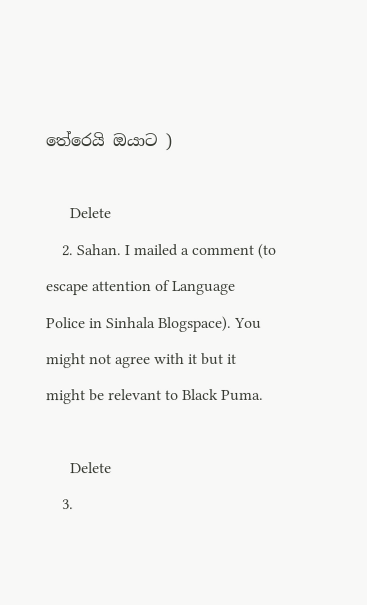තේරෙයි ඔයාට )

      Delete
    2. Sahan. I mailed a comment (to escape attention of Language Police in Sinhala Blogspace). You might not agree with it but it might be relevant to Black Puma.

      Delete
    3.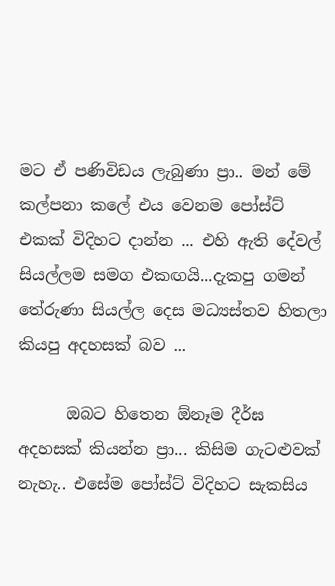මට ඒ පණිවිඩය ලැබුණා ප්‍රා.. මන් මේ කල්පනා කලේ එය වෙනම පෝස්ට් එකක් විදිහට දාන්න ... එහි ඇති දේවල් සියල්ලම සමග එකඟයි...දැකපු ගමන් තේරුණා සියල්ල දෙස මධ්‍යස්තව හිතලා කියපු අදහසක් බව ...

      ඔබට හිතෙන ඕනෑම දීර්ඝ අදහසක් කියන්න ප්‍රා... කිසිම ගැටළුවක් නැහැ.. එසේම පෝස්ට් විදිහට සැකසිය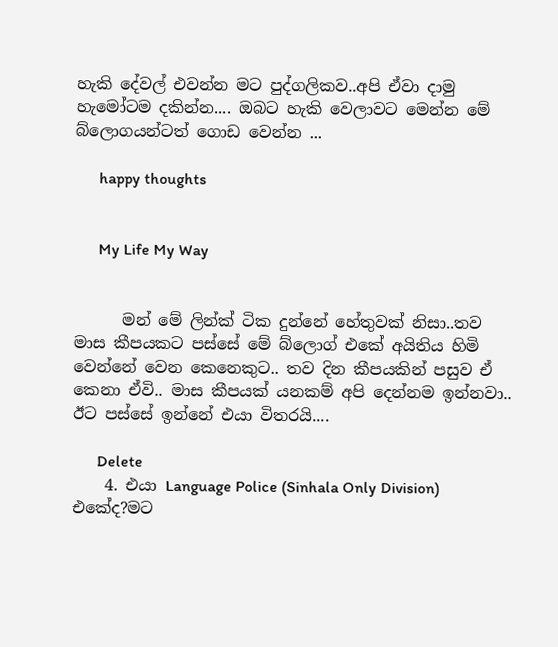හැකි දේවල් එවන්න මට පුද්ගලිකව..අපි ඒවා දාමු හැමෝටම දකින්න.... ඔබට හැකි වෙලාවට මෙන්න මේ බ්ලොගයන්ටත් ගොඩ වෙන්න ...

      happy thoughts


      My Life My Way


      මන් මේ ලින්ක් ටික දුන්නේ හේතුවක් නිසා..තව මාස කීපයකට පස්සේ මේ බ්ලොග් එකේ අයිතිය හිමි වෙන්නේ වෙන කෙනෙකුට.. තව දින කීපයකින් පසුව ඒ කෙනා ඒවි.. මාස කීපයක් යනකම් අපි දෙන්නම ඉන්නවා.. ඊට පස්සේ ඉන්නේ එයා විතරයි....

      Delete
    4. එයා Language Police (Sinhala Only Division) එකේද?මට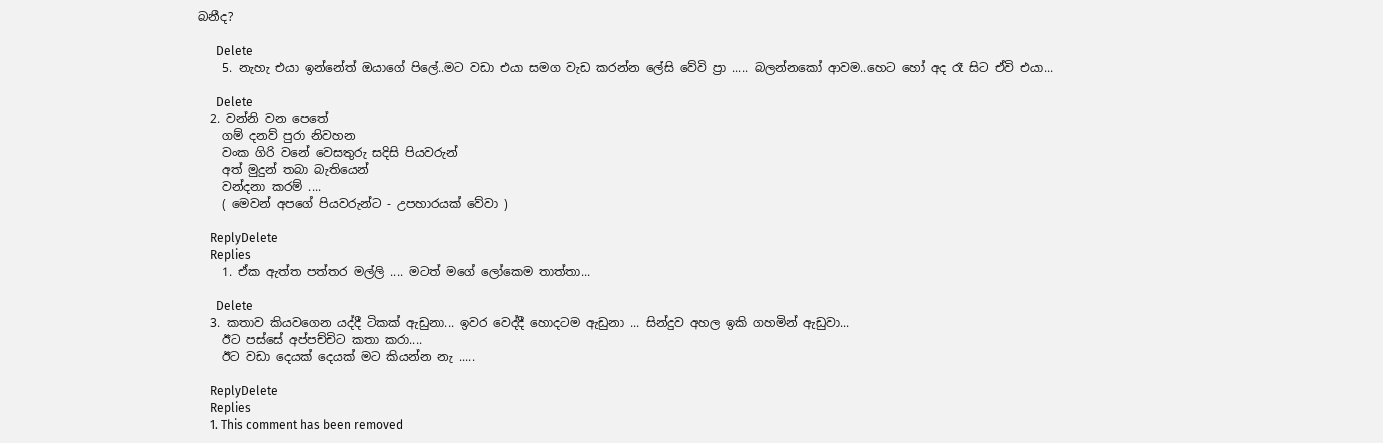බනීද?

      Delete
    5. නැහැ එයා ඉන්නේත් ඔයාගේ පිලේ..මට වඩා එයා සමග වැඩ කරන්න ලේසි වේවි ප්‍රා ..... බලන්නකෝ ආවම..හෙට හෝ අද රෑ සිට ඒවි එයා...

      Delete
  2. වන්නි වන පෙතේ
    ගම් දනව් පුරා නිවහන
    වංක ගිරි වනේ වෙසතුරු සදිසි පියවරුන්
    අත් මුදුන් තබා බැතියෙන්
    වන්දනා කරම් ....
    ( මෙවන් අපගේ පියවරුන්ට - උපහාරයක් වේවා )

    ReplyDelete
    Replies
    1. ඒක ඇත්ත පත්තර මල්ලි .... මටත් මගේ ලෝකෙම තාත්තා...

      Delete
  3. කතාව කියවගෙන යද්දී ටිකක් ඇඩුනා... ඉවර වෙද්දී හොදටම ඇඩුනා ... සින්දුව අහල ඉකි ගහමින් ඇඩුවා...
    ඊට පස්සේ අප්පච්චිට කතා කරා....
    ඊට වඩා දෙයක් දෙයක් මට කියන්න නැ .....

    ReplyDelete
    Replies
    1. This comment has been removed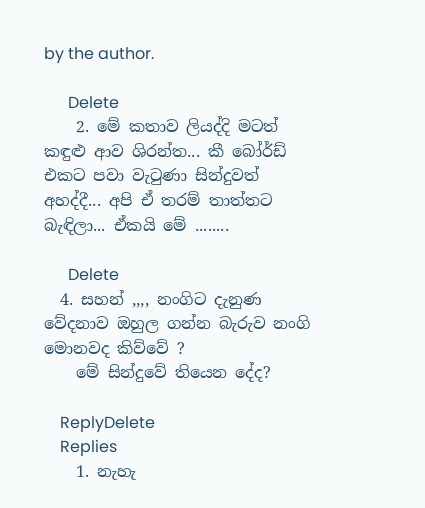by the author.

      Delete
    2. මේ කතාව ලියද්දි මටත් කඳුළු ආව ශිරන්ත... කී බෝර්ඩ් එකට පවා වැටුණා සින්දුවත් අහද්දී... අපි ඒ තරම් තාත්තට බැඳිලා... ඒකයි මේ ........

      Delete
  4. සහන් ,,,, නංගිට දැනුණ වේදනාව ඔහුල ගන්න බැරුව නංගි මොනවද කිව්වේ ?
    මේ සින්දුවේ තියෙන දේද?

    ReplyDelete
    Replies
    1. නැහැ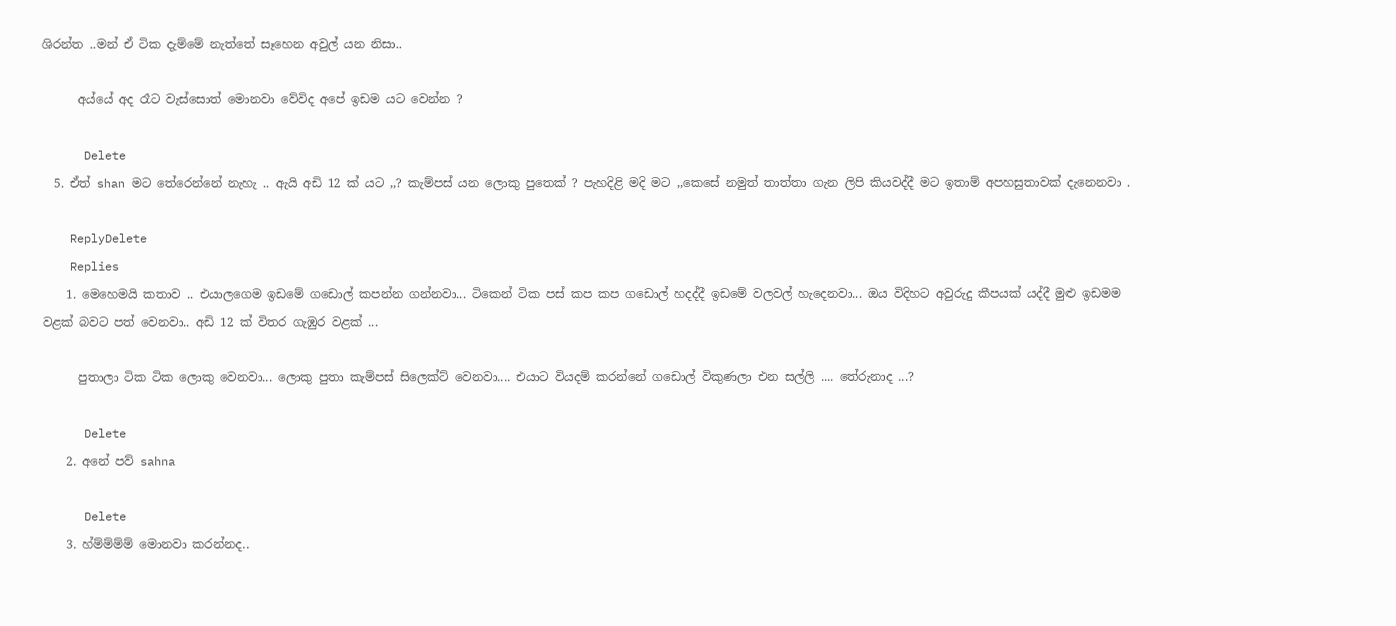ශිරන්ත ..මන් ඒ ටික දැම්මේ නැත්තේ සෑහෙන අවුල් යන නිසා..

      අය්යේ අද රෑට වැස්සොත් මොනවා වේවිද අපේ ඉඩම යට වෙන්න ?

      Delete
  5. ඒත් shan මට තේරෙන්නේ නැහැ .. ඇයි අඩි 12 ක් යට ,,? කැම්පස් යන ලොකු පුතෙක් ? පැහදිළි මදි මට ,,කෙසේ නමුත් තාත්තා ගැන ලිපි කියවද්දී මට ඉතාම් අපහසුතාවක් දැනෙනවා .

    ReplyDelete
    Replies
    1. මෙහෙමයි කතාව .. එයාලගෙම ඉඩමේ ගඩොල් කපන්න ගන්නවා... ටිකෙන් ටික පස් කප කප ගඩොල් හදද්දී ඉඩමේ වලවල් හැදෙනවා... ඔය විදිහට අවුරුදු කීපයක් යද්දී මුළු ඉඩමම වළක් බවට පත් වෙනවා.. අඩි 12 ක් විතර ගැඹුර වළක් ...

      පුතාලා ටික ටික ලොකු වෙනවා... ලොකු පුතා කැම්පස් සිලෙක්ට් වෙනවා.... එයාට වියදම් කරන්නේ ගඩොල් විකුණලා එන සල්ලි .... තේරුනාද ...?

      Delete
    2. අනේ පව් sahna

      Delete
    3. හ්ම්ම්ම්ම් මොනවා කරන්නද..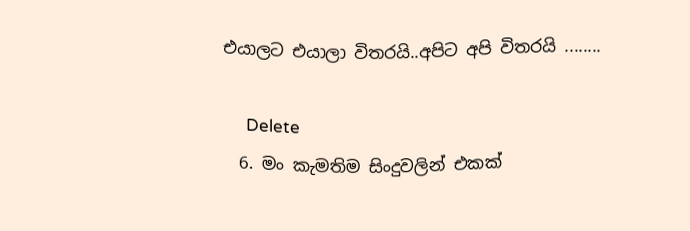එයාලට එයාලා විතරයි..අපිට අපි විතරයි ........

      Delete
  6. මං කැමතිම සිංදුවලින් එකක්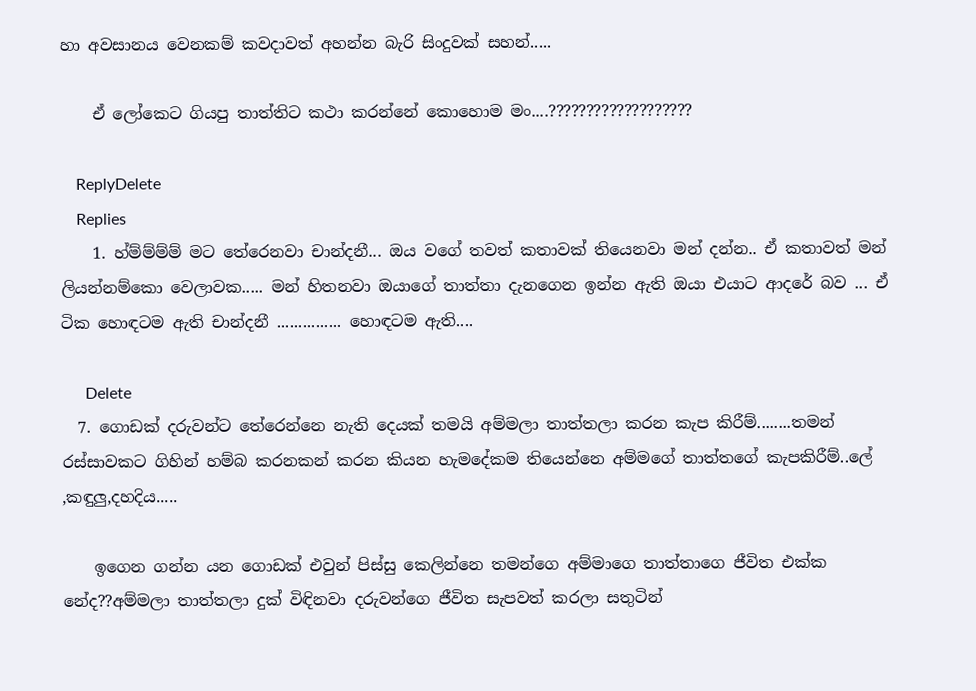හා අවසානය වෙනකම් කවදාවත් අහන්න බැරි සිංදුවක් සහන්.....

    ඒ ලෝකෙට ගියපු තාත්තිට කථා කරන්නේ කොහොම මං....???????????????????

    ReplyDelete
    Replies
    1. හ්ම්ම්ම්ම් මට තේරෙනවා චාන්දනී... ඔය වගේ තවත් කතාවක් තියෙනවා මන් දන්න.. ඒ කතාවත් මන් ලියන්නම්කො වෙලාවක..... මන් හිතනවා ඔයාගේ තාත්තා දැනගෙන ඉන්න ඇති ඔයා එයාට ආදරේ බව ... ඒ ටික හොඳටම ඇති චාන්දනී ............... හොඳටම ඇති....

      Delete
  7. ගොඩක් දරුවන්ට තේරෙන්නෙ නැති දෙයක් තමයි අම්මලා තාත්තලා කරන කැප කිරීම්........තමන් රස්සාවකට ගිහින් හම්බ කරනකන් කරන කියන හැමදේකම තියෙන්නෙ අම්මගේ තාත්තගේ කැපකිරීම්..ලේ ,කඳුලු,දහදිය.....

    ඉගෙන ගන්න යන ගොඩක් එවුන් පිස්සු කෙලින්නෙ තමන්ගෙ අම්මාගෙ තාත්තාගෙ ජීවිත එක්ක නේද??අම්මලා තාත්තලා දුක් විඳිනවා දරුවන්ගෙ ජීවිත සැපවත් කරලා සතුටින්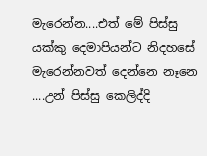මැරෙන්න....එත් මේ පිස්සු යක්කු දෙමාපියන්ට නිදහසේ මැරෙන්නවත් දෙන්නෙ නෑනෙ ....උන් පිස්සු කෙලිද්දි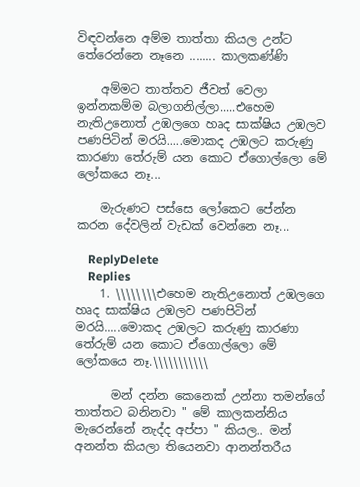විඳවන්නෙ අම්ම තාත්තා කියල උන්ට තේරෙන්නෙ නෑනෙ ........ කාලකණ්ණි

    අම්මට තාත්තව ජීවත් වෙලා ඉන්නකම්ම බලාගනිල්ලා.....එහෙම නැතිඋනොත් උඹලගෙ හෘද සාක්ෂිය උඹලව පණපිටින් මරයි.....මොකද උඹලට කරුණු කාරණා තේරුම් යන කොට ඒගොල්ලො මේ ලෝකයෙ නෑ...

    මැරුණට පස්සෙ ලෝකෙට පේන්න කරන දේවලින් වැඩක් වෙන්නෙ නෑ...

    ReplyDelete
    Replies
    1. \\\\\\\\එහෙම නැතිඋනොත් උඹලගෙ හෘද සාක්ෂිය උඹලව පණපිටින් මරයි.....මොකද උඹලට කරුණු කාරණා තේරුම් යන කොට ඒගොල්ලො මේ ලෝකයෙ නෑ.\\\\\\\\\\\

      මන් දන්න කෙනෙක් උන්නා තමන්ගේ තාත්තට බනිනවා " මේ කාලකන්නිය මැරෙන්නේ නැද්ද අප්පා " කියල.. මන් අනන්ත කියලා තියෙනවා ආනන්තරීය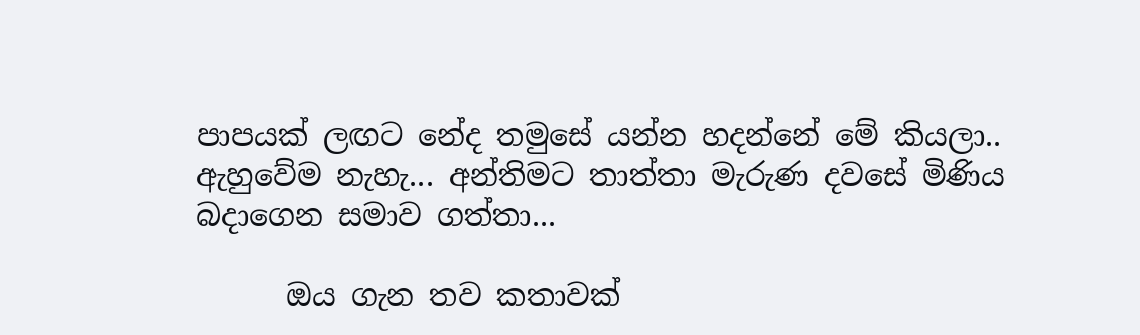පාපයක් ලඟට නේද තමුසේ යන්න හදන්නේ මේ කියලා.. ඇහුවේම නැහැ... අන්තිමට තාත්තා මැරුණ දවසේ මිණිය බදාගෙන සමාව ගත්තා...

      ඔය ගැන තව කතාවක්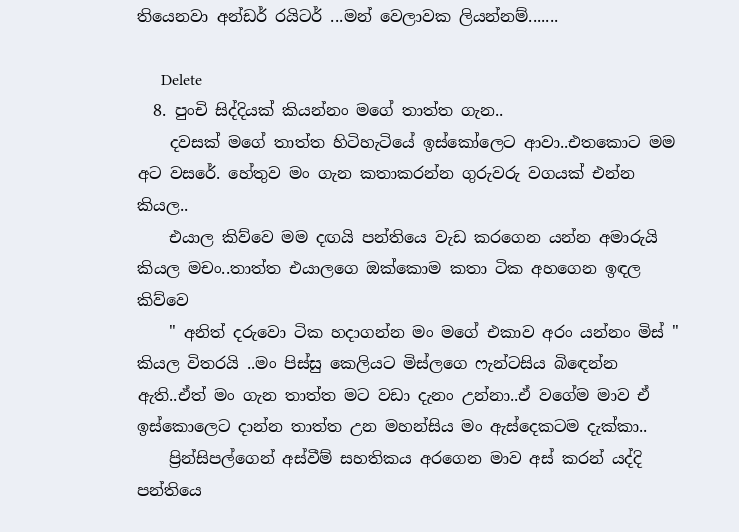තියෙනවා අන්ඩර් රයිටර් ...මන් වෙලාවක ලියන්නම්.......

      Delete
  8. පුංචි සිද්දියක් කියන්නං මගේ තාත්ත ගැන..
    දවසක් මගේ තාත්ත හිටිහැටියේ ඉස්කෝලෙට ආවා..එතකොට මම අට වසරේ. හේතුව මං ගැන කතාකරන්න ගුරුවරු වගයක් එන්න කියල..
    එයාල කිව්වෙ මම දඟයි පන්තියෙ වැඩ කරගෙන යන්න අමාරුයි කියල මචං..තාත්ත එයාලගෙ ඔක්කොම කතා ටික අහගෙන ඉඳල කිව්වෙ
    " අනිත් දරුවො ටික හදාගන්න මං මගේ එකාව අරං යන්නං මිස් " කියල විතරයි ..මං පිස්සු කෙලියට මිස්ලගෙ ෆැන්ටසිය බිඳෙන්න ඇති..ඒත් මං ගැන තාත්ත මට වඩා දැනං උන්නා..ඒ වගේම මාව ඒ ඉස්කොලෙට දාන්න තාත්ත උන මහන්සිය මං ඇස්දෙකටම දැක්කා..
    ප්‍රින්සිපල්ගෙන් අස්වීම් සහතිකය අරගෙන මාව අස් කරන් යද්දි පන්තියෙ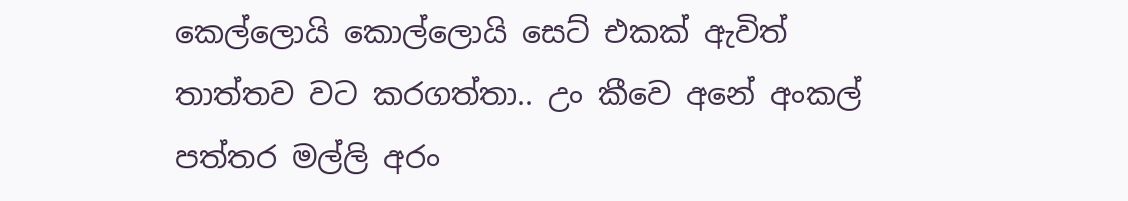කෙල්ලොයි කොල්ලොයි සෙට් එකක් ඇවිත් තාත්තව වට කරගත්තා.. උං කීවෙ අනේ අංකල් පත්තර මල්ලි අරං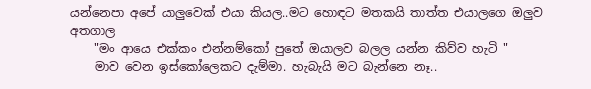යන්නෙපා අපේ යාලුවෙක් එයා කියල..මට හොඳට මතකයි තාත්ත එයාලගෙ ඔලුව අතගාල
    "මං ආයෙ එක්කං එන්නම්කෝ පුතේ ඔයාලව බලල යන්න කිව්ව හැටි "
    මාව වෙන ඉස්කෝලෙකට දැම්මා. හැබැයි මට බැන්නෙ නෑ..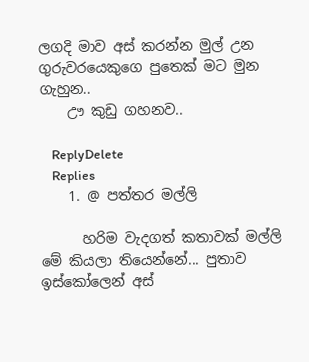ලගදි මාව අස් කරන්න මුල් උන ගුරුවරයෙකුගෙ පුතෙක් මට මුන ගැහුන..
    ඌ කුඩු ගහනව..

    ReplyDelete
    Replies
    1. @ පත්තර මල්ලි

      හරිම වැදගත් කතාවක් මල්ලි මේ කියලා තියෙන්නේ... පුතාව ඉස්කෝලෙන් අස්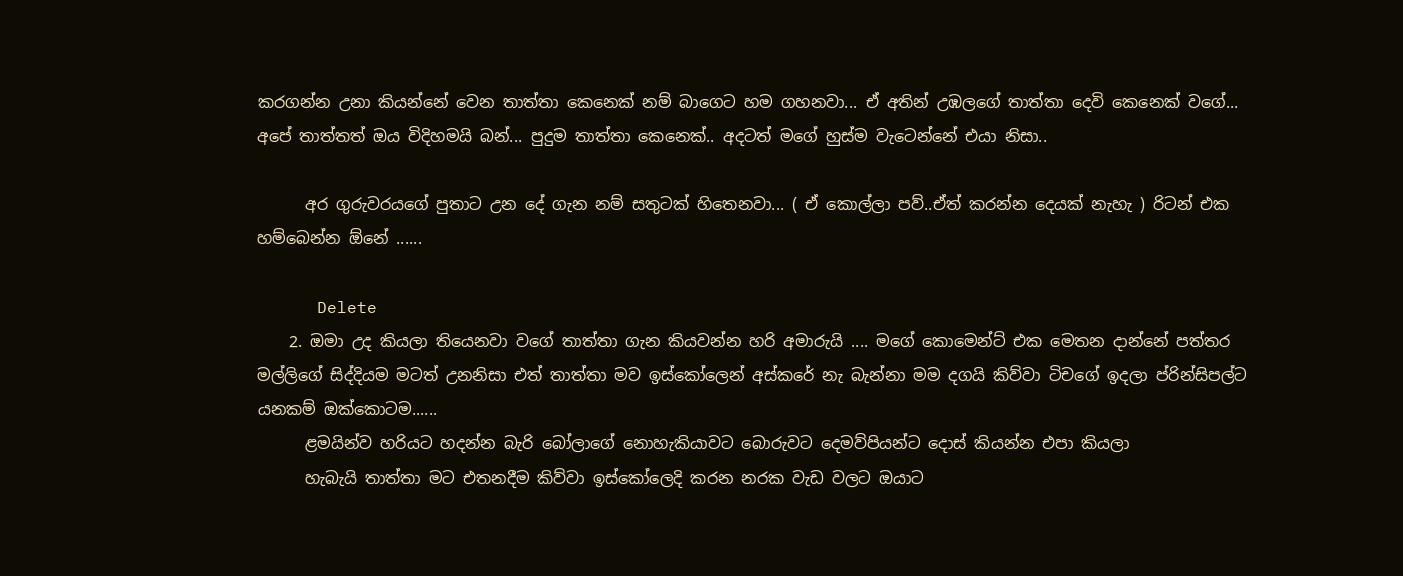කරගන්න උනා කියන්නේ වෙන තාත්තා කෙනෙක් නම් බාගෙට හම ගහනවා... ඒ අතින් උඹලගේ තාත්තා දෙවි කෙනෙක් වගේ... අපේ තාත්තත් ඔය විදිහමයි බන්... පුදුම තාත්තා කෙනෙක්.. අදටත් මගේ හුස්ම වැටෙන්නේ එයා නිසා..

      අර ගුරුවරයගේ පුතාට උන දේ ගැන නම් සතුටක් හිතෙනවා... ( ඒ කොල්ලා පව්..ඒත් කරන්න දෙයක් නැහැ ) රිටන් එක හම්බෙන්න ඕනේ ......

      Delete
    2. ඔමා උද කියලා තියෙනවා වගේ තාත්තා ගැන කියවන්න හරි අමාරුයි .... මගේ කොමෙන්ට් එක මෙතන දාන්නේ පත්තර මල්ලිගේ සිද්දියම මටත් උනනිසා එත් තාත්තා මව ඉස්කෝලෙන් අස්කරේ නැ බැන්නා මම දගයි කිව්වා ටිචගේ ඉදලා ප්රින්සිපල්ට යනකම් ඔක්කොටම......
      ළමයින්ව හරියට හදන්න බැරි බෝලාගේ නොහැකියාවට බොරුවට දෙමව්පියන්ට දොස් කියන්න එපා කියලා
      හැබැයි තාත්තා මට එතනදීම කිව්වා ඉස්කෝලෙදි කරන නරක වැඩ වලට ඔයාට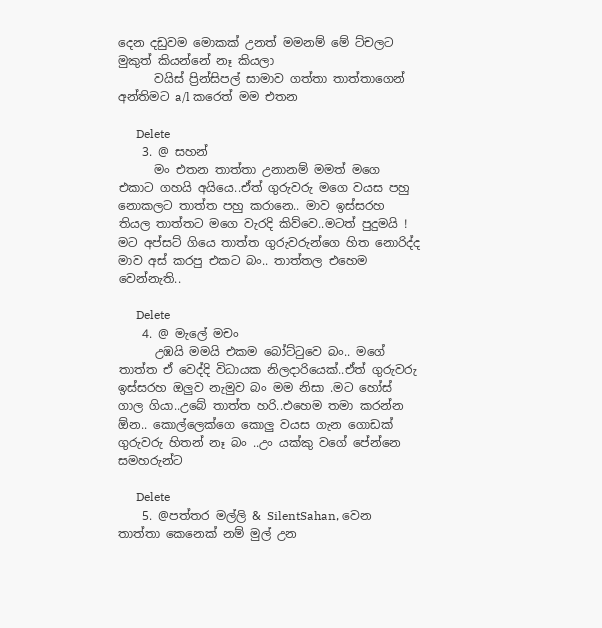දෙන දඩුවම මොකක් උනත් මමනම් මේ ට්චලට මුකුත් කියන්නේ නෑ කියලා
      වයිස් ප්‍රින්සිපල් සාමාව ගත්තා තාත්තාගෙන් අන්තිමට a/l කරෙත් මම එතන

      Delete
    3. @ සහන්
      මං එතන තාත්තා උනානම් මමත් මගෙ එකාට ගහයි අයියෙ..ඒත් ගුරුවරු මගෙ වයස පහු නොකලට තාත්ත පහු කරානෙ.. මාව ඉස්සරහ තියල තාත්තට මගෙ වැරදි කිව්වෙ..මටත් පුදුමයි ! මට අප්සට් ගියෙ තාත්ත ගුරුවරුන්ගෙ හිත නොරිද්ද මාව අස් කරපු එකට බං.. තාත්තල එහෙම වෙන්නැති..

      Delete
    4. @ මැලේ මචං
      උඹයි මමයි එකම බෝට්ටුවෙ බං.. මගේ තාත්ත ඒ වෙද්දි විධායක නිලදාරියෙක්..ඒත් ගුරුවරු ඉස්සරහ ඔලුව නැමුව බං මම නිසා .මට හෝස් ගාල ගියා..උබේ තාත්ත හරි..එහෙම තමා කරන්න ඕන.. කොල්ලෙක්ගෙ කොලු වයස ගැන ගොඩක් ගුරුවරු හිතන් නෑ බං ..උං යක්කු වගේ පේන්නෙ සමහරුන්ට

      Delete
    5. @පත්තර මල්ලි & SilentSahan, වෙන තාත්තා කෙනෙක් නම් මුල් උන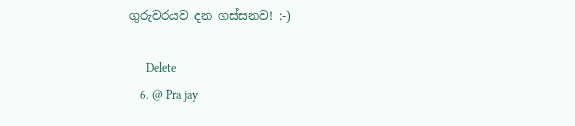ගුරුවරයව දන ගස්සනව! :-)

      Delete
    6. @ Pra jay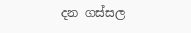දන ගස්සල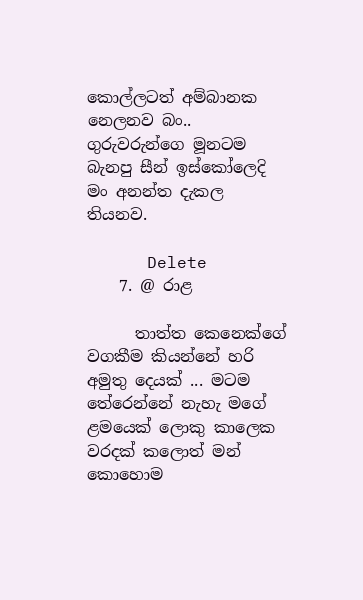කොල්ලටත් අම්බානක නෙලනව බං.. ගුරුවරුන්ගෙ මූනටම බැනපු සීන් ඉස්කෝලෙදි මං අනන්ත දැකල තියනව.

      Delete
    7. @ රාළ

      තාත්ත කෙනෙක්ගේ වගකීම කියන්නේ හරි අමුතු දෙයක් ... මටම තේරෙන්නේ නැහැ මගේ ළමයෙක් ලොකු කාලෙක වරදක් කලොත් මන් කොහොම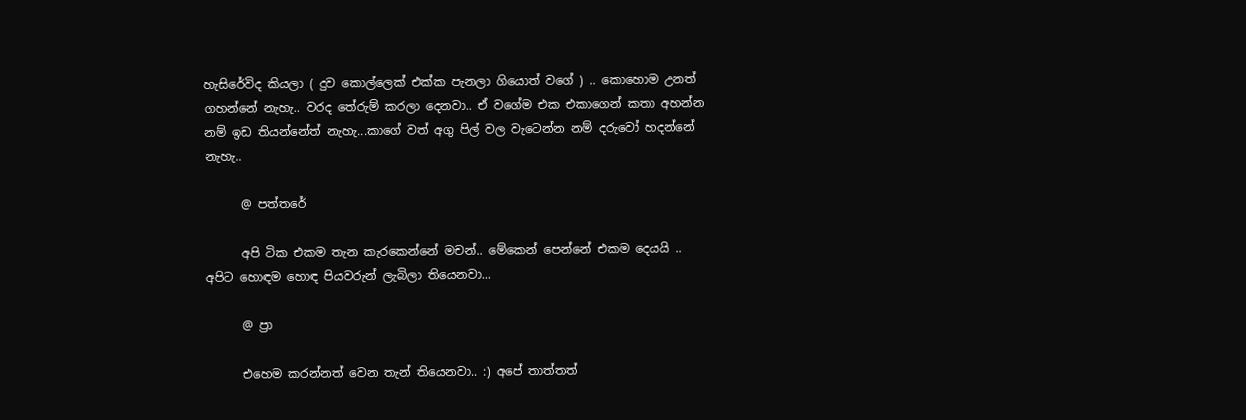හැසිරේවිද කියලා ( දුව කොල්ලෙක් එක්ක පැනලා ගියොත් වගේ ) .. කොහොම උනත් ගහන්නේ නැහැ.. වරද තේරුම් කරලා දෙනවා.. ඒ වගේම එක එකාගෙන් කතා අහන්න නම් ඉඩ තියන්නේත් නැහැ...කාගේ වත් අගු පිල් වල වැටෙන්න නම් දරුවෝ හදන්නේ නැහැ..

      @ පත්තරේ

      අපි ටික එකම තැන කැරකෙන්නේ මචන්.. මේකෙන් පෙන්නේ එකම දෙයයි .. අපිට හොඳම හොඳ පියවරුන් ලැබිලා තියෙනවා...

      @ ප්‍රා

      එහෙම කරන්නත් වෙන තැන් තියෙනවා.. :) අපේ තාත්තත්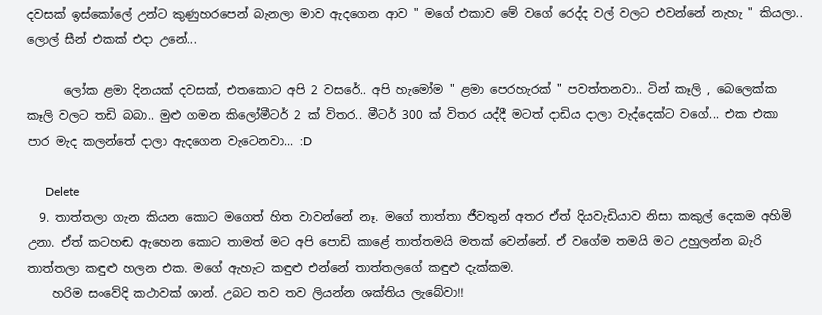දවසක් ඉස්කෝලේ උන්ට කුණුහරපෙන් බැනලා මාව ඇදගෙන ආව " මගේ එකාව මේ වගේ රෙද්ද වල් වලට එවන්නේ නැහැ " කියලා.. ලොල් සීන් එකක් එදා උනේ...

      ලෝක ළමා දිනයක් දවසක්, එතකොට අපි 2 වසරේ.. අපි හැමෝම " ළමා පෙරහැරක් " පවත්තනවා.. ටින් කෑලි , බෙලෙක්ක කෑලි වලට තඩි බබා.. මුළු ගමන කිලෝමීටර් 2 ක් විතර.. මීටර් 300 ක් විතර යද්දී මටත් දාඩිය දාලා වැද්දෙක්ට වගේ... එක එකා පාර මැද කලන්තේ දාලා ඇදගෙන වැටෙනවා... :D

      Delete
  9. තාත්තලා ගැන කියන කොට මගෙත් හිත වාවන්නේ නෑ. මගේ තාත්තා ජීවතුන් අතර ඒත් දියවැඩියාව නිසා කකුල් දෙකම අහිමි උනා. ඒත් කටහඬ ඇහෙන කොට තාමත් මට අපි පොඩි කාළේ තාත්තමයි මතක් වෙන්නේ. ඒ වගේම තමයි මට උහුලන්න බැරි තාත්තලා කඳුළු හලන එක. මගේ ඇහැට කඳුළු එන්නේ තාත්තලගේ කඳුළු දැක්කම.
    හරිම සංවේදි කථාවක් ශාන්. උබට තව තව ලියන්න ශක්තිය ලැබේවා!!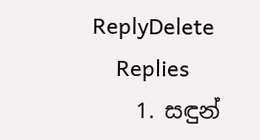ReplyDelete
    Replies
    1. සඳුන්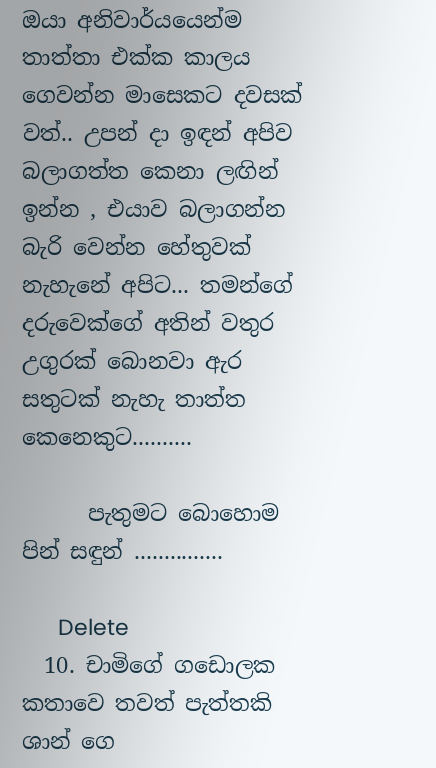ඔයා අනිවාර්යයෙන්ම තාත්තා එක්ක කාලය ගෙවන්න මාසෙකට දවසක් වත්.. උපන් දා ඉඳන් අපිව බලාගත්ත කෙනා ලඟින් ඉන්න , එයාව බලාගන්න බැරි වෙන්න හේතුවක් නැහැනේ අපිට... තමන්ගේ දරුවෙක්ගේ අතින් වතුර උගුරක් බොනවා ඇර සතුටක් නැහැ තාත්ත කෙනෙකුට..........

      පැතුමට බොහොම පින් සඳුන් ...............

      Delete
  10. චාමිගේ ගඩොලක කතාවෙ තවත් පැත්තකි ශාන් ගෙ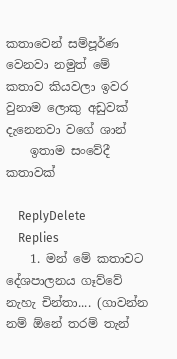කතාවෙන් සම්පූර්ණ වෙනවා නමුත් මේ කතාව කියවලා ඉවර වුනාම ලොකු අඩුවක් දැනෙනවා වගේ ශාන්
    ඉතාම සංවේදී කතාවක්

    ReplyDelete
    Replies
    1. මන් මේ කතාවට දේශපාලනය ගෑව්වේ නැහැ චින්තා.... (ගාවන්න නම් ඕනේ තරම් තැන්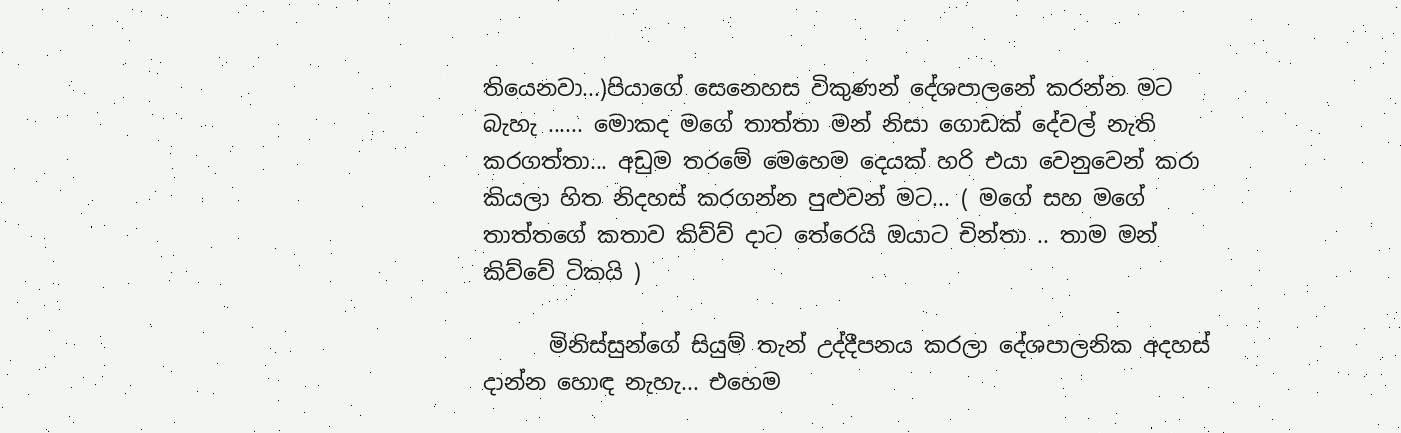තියෙනවා...)පියාගේ සෙනෙහස විකුණන් දේශපාලනේ කරන්න මට බැහැ ...... මොකද මගේ තාත්තා මන් නිසා ගොඩක් දේවල් නැති කරගත්තා... අඩුම තරමේ මෙහෙම දෙයක් හරි එයා වෙනුවෙන් කරා කියලා හිත නිදහස් කරගන්න පුළුවන් මට... ( මගේ සහ මගේ තාත්තගේ කතාව කිව්ව් දාට තේරෙයි ඔයාට චින්තා .. තාම මන් කිව්වේ ටිකයි )

      මිනිස්සුන්ගේ සියුම් තැන් උද්දීපනය කරලා දේශපාලනික අදහස් දාන්න හොඳ නැහැ... එහෙම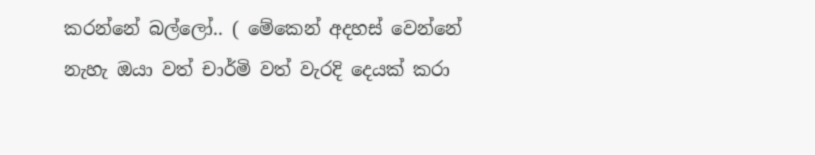කරන්නේ බල්ලෝ.. ( මේකෙන් අදහස් වෙන්නේ නැහැ ඔයා වත් චාර්මි වත් වැරදි දෙයක් කරා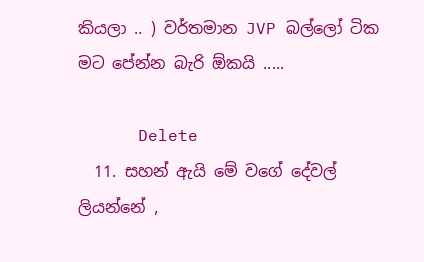කියලා .. ) වර්තමාන JVP බල්ලෝ ටික මට පේන්න බැරි ඕකයි .....

      Delete
  11. සහන් ඇයි මේ වගේ දේවල් ලියන්නේ ,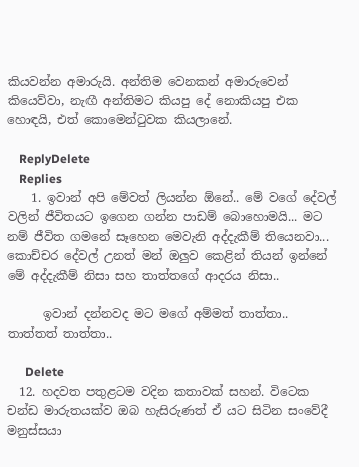කියවන්න අමාරුයි. අන්තිම වෙනකන් අමාරුවෙන් කියෙව්වා, නැඟී අන්තිමට කියපු දේ නොකියපු එක හොඳයි, එත් කොමෙන්ටුවක කියලානේ.

    ReplyDelete
    Replies
    1. ඉවාන් අපි මේවත් ලියන්න ඕනේ.. මේ වගේ දේවල් වලින් ජීවිතයට ඉගෙන ගන්න පාඩම් බොහොමයි... මට නම් ජීවිත ගමනේ සෑහෙන මෙවැනි අද්දැකීම් තියෙනවා... කොච්චර දේවල් උනත් මන් ඔලුව කෙළින් තියන් ඉන්නේ මේ අද්දැකීම් නිසා සහ තාත්තගේ ආදරය නිසා..

      ඉවාන් දන්නවද මට මගේ අම්මත් තාත්තා.. තාත්තත් තාත්තා..

      Delete
  12. හදවත පතුළටම වදින කතාවක් සහන්. විටෙක චන්ඩ මාරුතයක්ව ඔබ හැසිරුණත් ඒ යට සිටින සංවේදී මනුස්සයා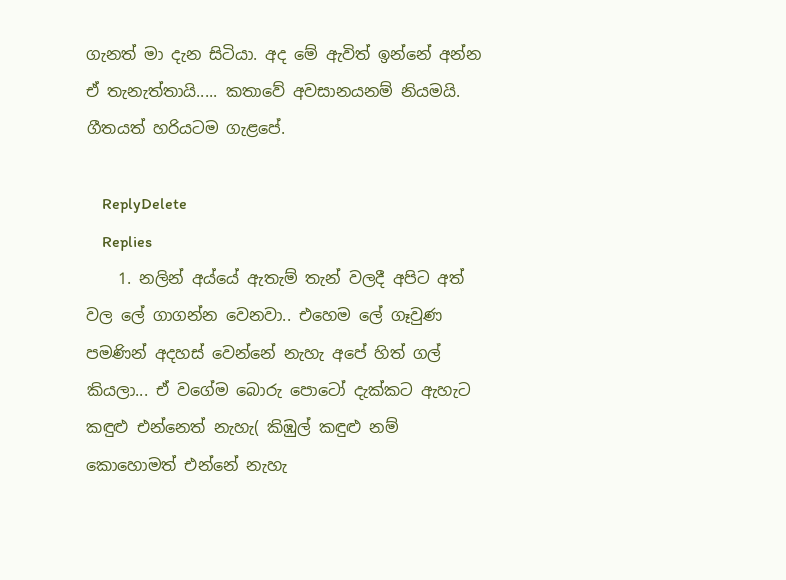ගැනත් මා දැන සිටියා. අද මේ ඇවිත් ඉන්නේ අන්න ඒ තැනැත්තායි..... කතාවේ අවසානයනම් නියමයි. ගීතයත් හරියටම ගැළපේ.

    ReplyDelete
    Replies
    1. නලින් අය්යේ ඇතැම් තැන් වලදී අපිට අත් වල ලේ ගාගන්න වෙනවා.. එහෙම ලේ ගෑවුණ පමණින් අදහස් වෙන්නේ නැහැ අපේ හිත් ගල් කියලා... ඒ වගේම බොරු පොටෝ දැක්කට ඇහැට කඳුළු එන්නෙත් නැහැ( කිඹුල් කඳුළු නම් කොහොමත් එන්නේ නැහැ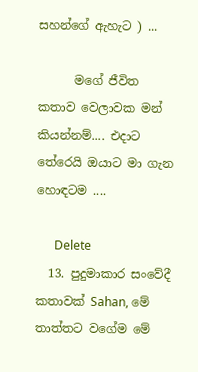සහන්ගේ ඇහැට ) ...

      මගේ ජීවිත කතාව වෙලාවක මන් කියන්නම්.... එදාට තේරෙයි ඔයාට මා ගැන හොඳටම ....

      Delete
  13. පුදුමාකාර සංවේදී කතාවක් Sahan, මේ තාත්තට වගේම මේ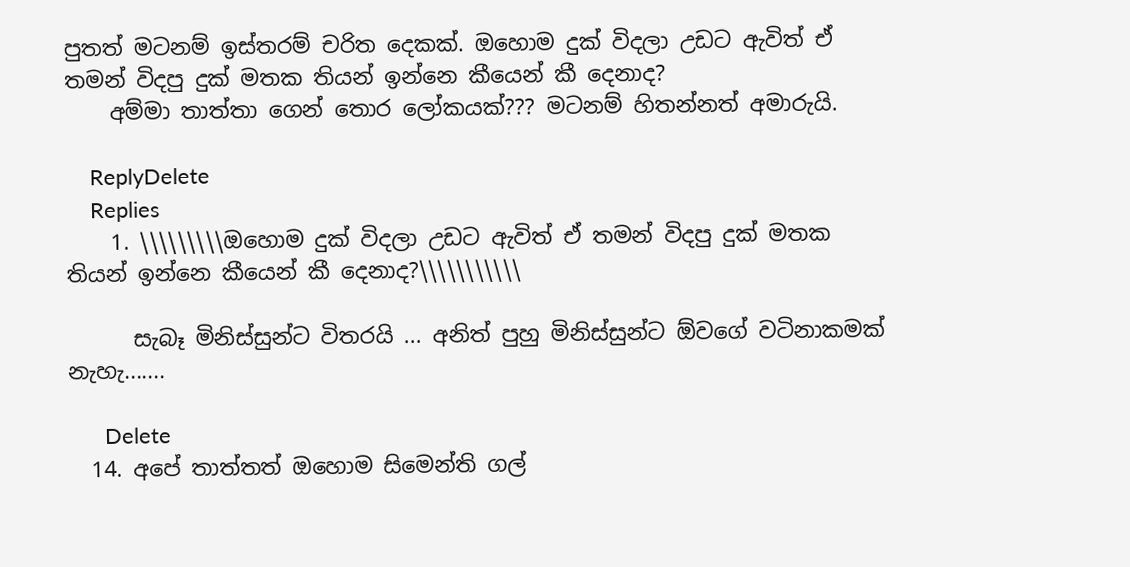පුතත් මටනම් ඉස්තරම් චරිත දෙකක්. ඔහොම දුක් විදලා උඩට ඇවිත් ඒ තමන් විදපු දුක් මතක තියන් ඉන්නෙ කීයෙන් කී දෙනාද?
    අම්මා තාත්තා ගෙන් තොර ලෝකයක්??? මටනම් හිතන්නත් අමාරුයි.

    ReplyDelete
    Replies
    1. \\\\\\\\\ඔහොම දුක් විදලා උඩට ඇවිත් ඒ තමන් විදපු දුක් මතක තියන් ඉන්නෙ කීයෙන් කී දෙනාද?\\\\\\\\\\\

      සැබෑ මිනිස්සුන්ට විතරයි ... අනිත් පුහු මිනිස්සුන්ට ඕවගේ වටිනාකමක් නැහැ.......

      Delete
  14. අපේ තාත්තත් ඔහොම සිමෙන්ති ගල්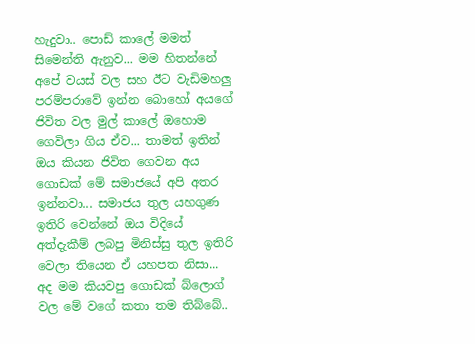හැදුවා.. පොඩ් කාලේ මමත් සිමෙන්ති ඇනුව... මම හිතන්නේ අපේ වයස් වල සහ ඊට වැඩිමහලු පරම්පරාවේ ඉන්න බොහෝ අයගේ ජිවිත වල මුල් කාලේ ඔහොම ගෙවිලා ගිය ඒව... තාමත් ඉතින් ඔය කියන ජිවිත ගෙවන අය ගොඩක් මේ සමාජයේ අපි අතර ඉන්නවා... සමාජය තුල යහගුණ ඉතිරි වෙන්නේ ඔය විදියේ අත්දැකීම් ලබපු මිනිස්සු තුල ඉතිරි වෙලා තියෙන ඒ යහපත නිසා... අද මම කියවපු ගොඩක් බ්ලොග් වල මේ වගේ කතා තම තිබ්බේ..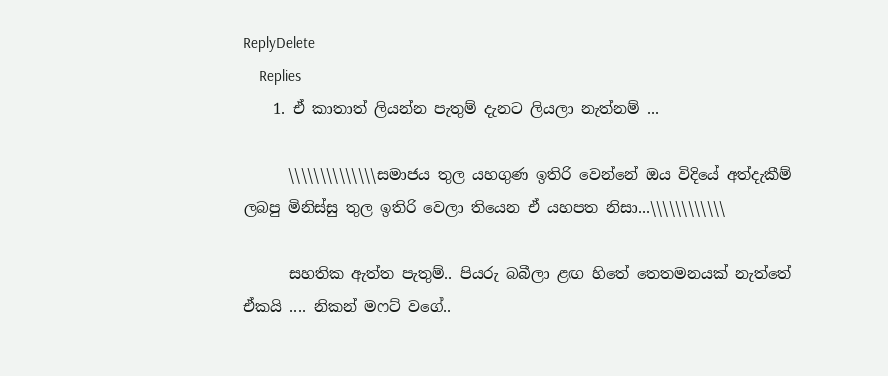ReplyDelete
    Replies
    1. ඒ කාතාත් ලියන්න පැතුම් දැනට ලියලා නැත්නම් ...

      \\\\\\\\\\\\\\සමාජය තුල යහගුණ ඉතිරි වෙන්නේ ඔය විදියේ අත්දැකීම් ලබපු මිනිස්සු තුල ඉතිරි වෙලා තියෙන ඒ යහපත නිසා...\\\\\\\\\\\\

      සහතික ඇත්ත පැතුම්.. පියරු බබීලා ළඟ හිතේ තෙතමනයක් නැත්තේ ඒකයි .... නිකන් මෆට් වගේ..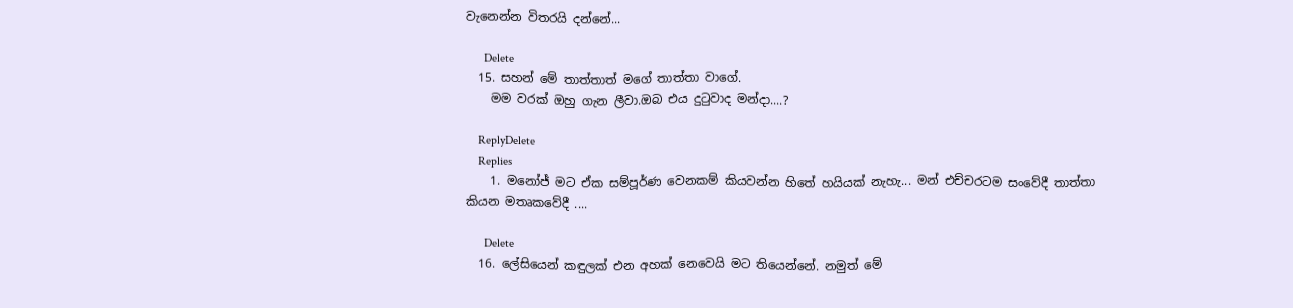වැනෙන්න විතරයි දන්නේ...

      Delete
  15. සහන් මේ තාත්තාත් මගේ තාත්තා වාගේ.
    මම වරක් ඔහු ගැන ලීවා.ඔබ එය දුටුවාද මන්දා....?

    ReplyDelete
    Replies
    1. මනෝජ් මට ඒක සම්පූර්ණ වෙනකම් කියවන්න හිතේ හයියක් නැහැ... මන් එච්චරටම සංවේදී තාත්තා කියන මතෘකවේදී ....

      Delete
  16. ලේසියෙන් කඳුලක් එන අහක් නෙවෙයි මට තියෙන්නේ. නමුත් මේ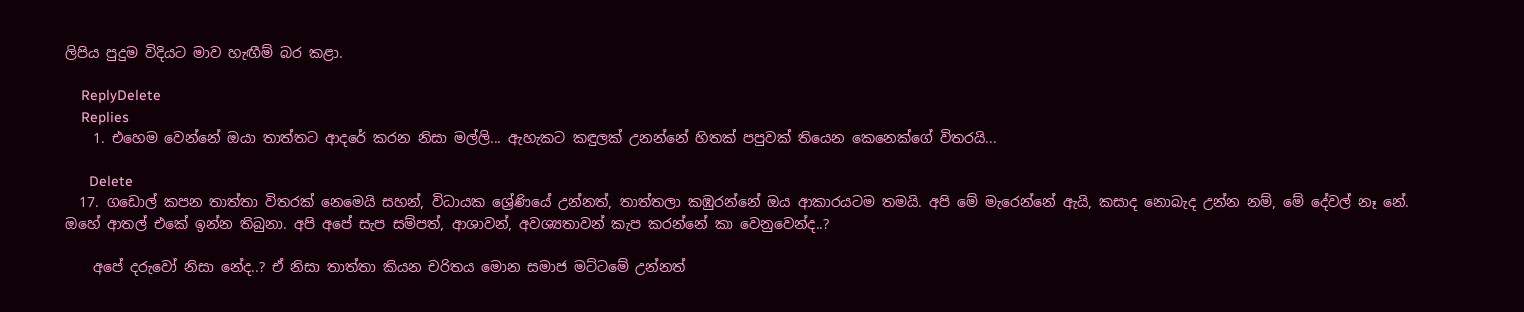ලිපිය පුදුම විදියට මාව හැඟීම් බර කළා.

    ReplyDelete
    Replies
    1. එහෙම වෙන්නේ ඔයා තාත්තට ආදරේ කරන නිසා මල්ලි... ඇහැකට කඳුලක් උනන්නේ හිතක් පපුවක් තියෙන කෙනෙක්ගේ විතරයි...

      Delete
  17. ගඩොල් කපන තාත්තා විතරක් නෙමෙයි සහන්, විධායක ශ්‍රේණියේ උන්නත්, තාත්තලා කඹුරන්නේ ඔය ආකාරයටම තමයි. අපි මේ මැරෙන්නේ ඇයි, කසාද නොබැද උන්න නම්, මේ දේවල් නෑ නේ. ඔහේ ආතල් එකේ ඉන්න තිබුනා. අපි අපේ සැප සම්පත්, ආශාවන්, අවශ්‍යතාවන් කැප කරන්නේ කා වෙනුවෙන්ද..?

    අපේ දරුවෝ නිසා නේද..? ඒ නිසා තාත්තා කියන චරිතය මොන සමාජ මට්ටමේ උන්නත්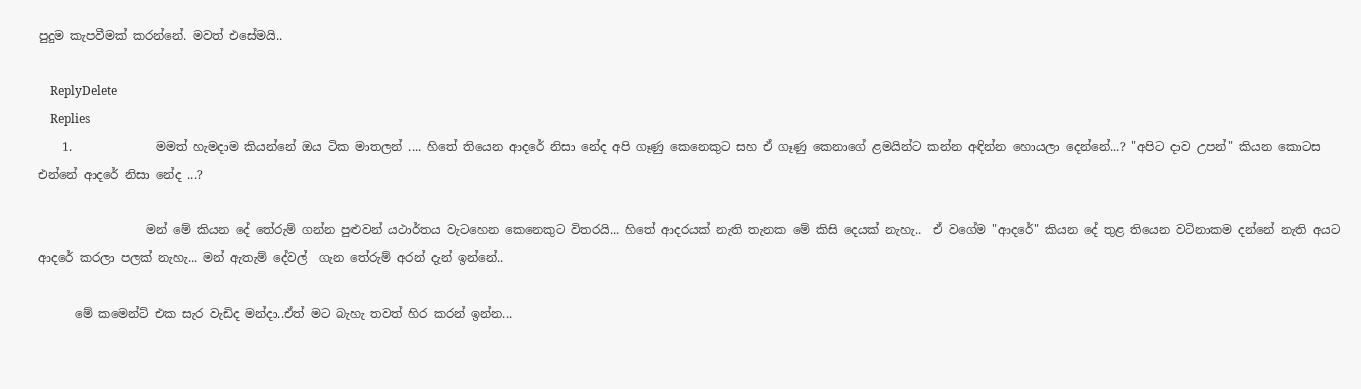පුදුම කැපවීමක් කරන්නේ. මවත් එසේමයි..

    ReplyDelete
    Replies
    1.              මමත් හැමදාම කියන්නේ ඔය ටික මාතලන් .... හිතේ තියෙන ආදරේ නිසා නේද අපි ගෑණු කෙනෙකුට සහ ඒ ගෑණු කෙනාගේ ළමයින්ට කන්න අඳින්න හොයලා දෙන්නේ...? "අපිට දාව උපන්" කියන කොටස එන්නේ ආදරේ නිසා නේද ...?

                  මන් මේ කියන දේ තේරුම් ගන්න පුළුවන් යථාර්තය වැටහෙන කෙනෙකුට විතරයි... හිතේ ආදරයක් නැති තැනක මේ කිසි දෙයක් නැහැ..  ඒ වගේම "ආදරේ" කියන දේ තුළ තියෙන වටිනාකම දන්නේ නැති අයට ආදරේ කරලා පලක් නැහැ... මන් ඇතැම් දේවල්  ගැන තේරුම් අරන් දැන් ඉන්නේ..

      මේ කමෙන්ට් එක සැර වැඩිද මන්දා..ඒත් මට බැහැ තවත් හිර කරන් ඉන්න...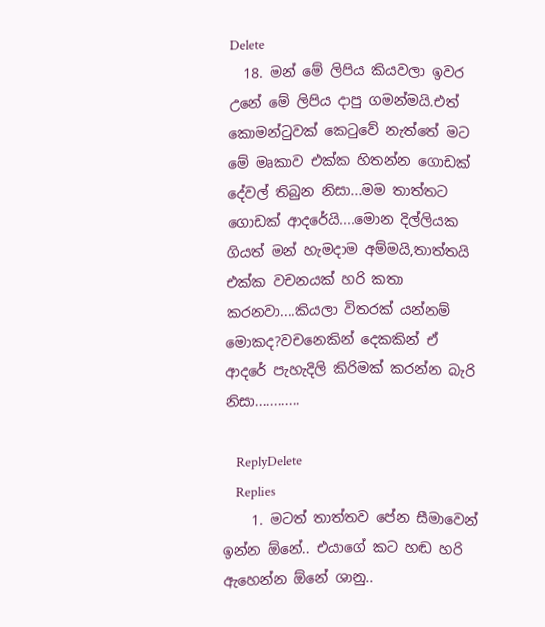Delete
  18. මන් මේ ලිපිය කියවලා ඉවර උනේ මේ ලිපිය දාපු ගමන්මයි.එත් කොමන්ටුවක් කෙටුවේ නැත්තේ මට මේ මෘකාව එක්ක හිතන්න ගොඩක් දේවල් තිබුන නිසා...මම තාත්තට ගොඩක් ආදරේයි....මොන දිල්ලියක ගියත් මන් හැමදාම අම්මයි,තාත්තයි එක්ක වචනයක් හරි කතා කරනවා....කියලා විතරක් යන්නම් මොකද?වචනෙකින් දෙකකින් ඒ ආදරේ පැහැදිලි කිරිමක් කරන්න බැරි නිසා............

    ReplyDelete
    Replies
    1. මටත් තාත්තව පේන සීමාවෙන් ඉන්න ඕනේ.. එයාගේ කට හඬ හරි ඇහෙන්න ඕනේ ශානු..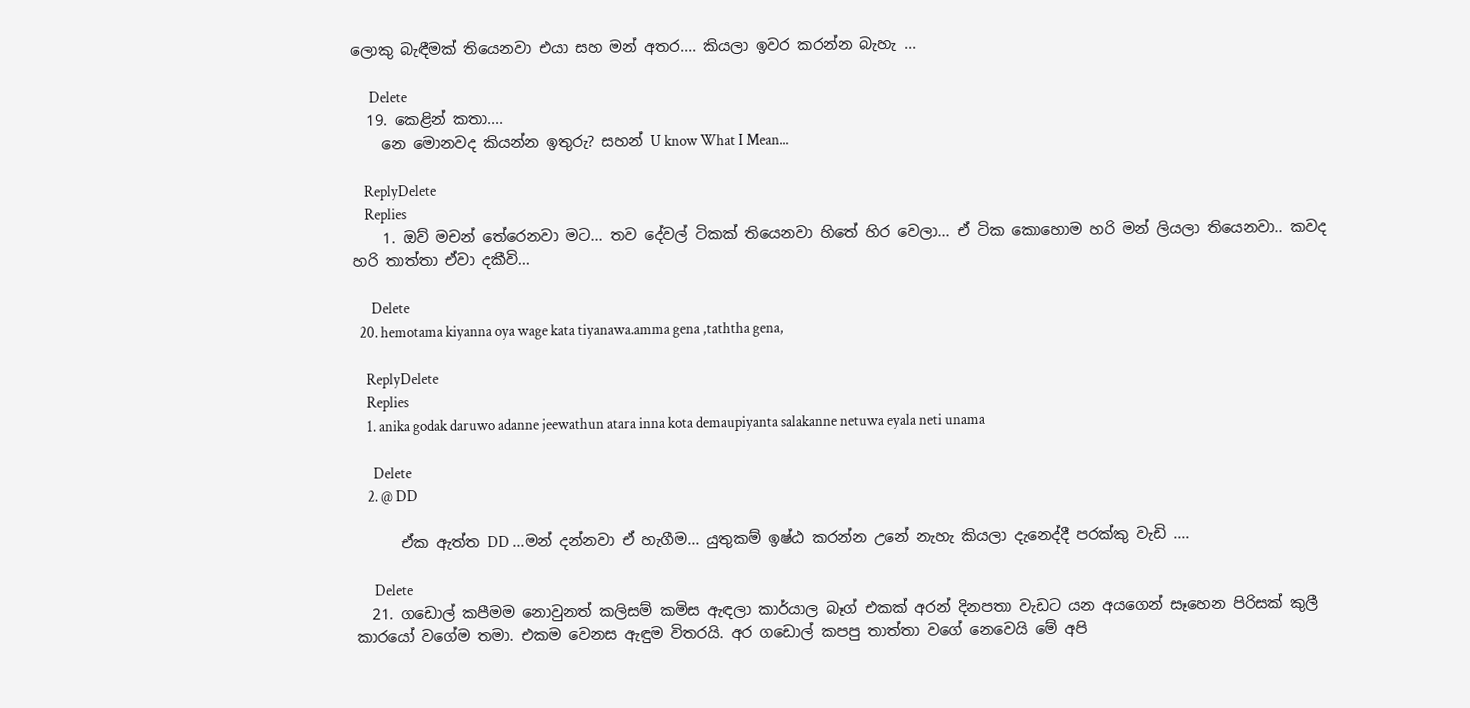ලොකු බැඳීමක් තියෙනවා එයා සහ මන් අතර.... කියලා ඉවර කරන්න බැහැ ...

      Delete
  19. කෙළින් කතා....
    නෙ මොනවද කියන්න ඉතුරු? සහන් U know What I Mean...

    ReplyDelete
    Replies
    1. ඔව් මචන් තේරෙනවා මට... තව දේවල් ටිකක් තියෙනවා හිතේ හිර වෙලා... ඒ ටික කොහොම හරි මන් ලියලා තියෙනවා.. කවද හරි තාත්තා ඒවා දකීවි...

      Delete
  20. hemotama kiyanna oya wage kata tiyanawa.amma gena ,taththa gena,

    ReplyDelete
    Replies
    1. anika godak daruwo adanne jeewathun atara inna kota demaupiyanta salakanne netuwa eyala neti unama

      Delete
    2. @ DD

      ඒක ඇත්ත DD ...මන් දන්නවා ඒ හැගීම... යුතුකම් ඉෂ්ඨ කරන්න උනේ නැහැ කියලා දැනෙද්දී පරක්කු වැඩි ....

      Delete
  21. ගඩොල් කපීමම නොවුනත් කලිසම් කමිස ඇඳලා කාර්යාල බෑග් එකක් අරන් දිනපතා වැඩට යන අයගෙන් සෑහෙන පිරිසක් කුලී කාරයෝ වගේම තමා. එකම වෙනස ඇඳුම විතරයි. අර ගඩොල් කපපු තාත්තා වගේ නෙවෙයි මේ අපි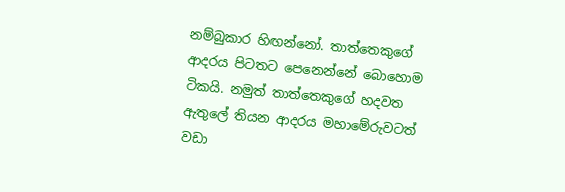නම්බුකාර හිඟන්නෝ. තාත්තෙකුගේ ආදරය පිටතට පෙනෙන්නේ බොහොම ටිකයි. නමුත් තාත්තෙකුගේ හදවත ඇතුලේ තියන ආදරය මහාමේරුවටත් වඩා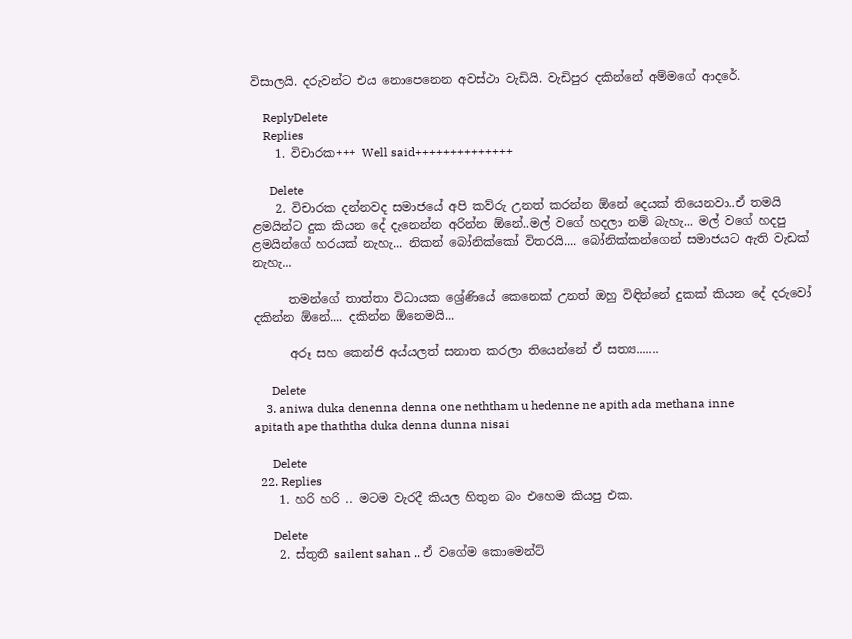විසාලයි. දරුවන්ට එය නොපෙනෙන අවස්ථා වැඩියි. වැඩිපුර දකින්නේ අම්මගේ ආදරේ.

    ReplyDelete
    Replies
    1. විචාරක+++ Well said++++++++++++++

      Delete
    2. විචාරක දන්නවද සමාජයේ අපි කව්රු උනත් කරන්න ඕනේ දෙයක් තියෙනවා..ඒ තමයි ළමයින්ට දුක කියන දේ දැනෙන්න අරින්න ඕනේ..මල් වගේ හදලා නම් බැහැ... මල් වගේ හදපු ළමයින්ගේ හරයක් නැහැ... නිකන් බෝනික්කෝ විතරයි.... බෝනික්කන්ගෙන් සමාජයට ඇති වැඩක් නැහැ...

      තමන්ගේ තාත්තා විධායක ශ්‍රේණියේ කෙනෙක් උනත් ඔහු විඳින්නේ දුකක් කියන දේ දරුවෝ දකින්න ඕනේ.... දකින්න ඕනෙමයි...

      අරූ සහ කෙන්ජි අය්යලත් සනාත කරලා තියෙන්නේ ඒ සත්‍ය.......

      Delete
    3. aniwa duka denenna denna one neththam u hedenne ne apith ada methana inne apitath ape thaththa duka denna dunna nisai

      Delete
  22. Replies
    1. හරි හ‍රි .. මටම වැරදී කියල හිතුන බං එහෙම කියපු එක.

      Delete
    2. ස්තුතී sailent sahan .. ඒ වගේම කොමෙන්ට්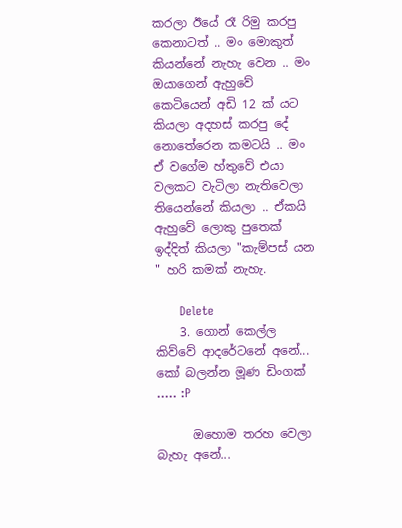කරලා ඊයේ රෑ රිමු කරපු කෙනාටත් .. මං මොකුත් කියන්නේ නැහැ වෙන .. මං ඔයාගෙන් ඇහුවේ කෙටියෙන් අඩි 12 ක් යට කියලා අදහස් කරපු දේ නොතේරෙන කමටයි .. මං ඒ වගේම හ්තුවේ එයා වලකට වැටිලා නැතිවෙලා තියෙන්නේ කියලා .. ඒකයි ඇහුවේ ලොකු පුතෙක් ඉද්දිත් කියලා "කැම්පස් යන " හරි කමක් නැහැ.

      Delete
    3. ගොන් කෙල්ල කිව්වේ ආදරේටනේ අනේ... කෝ බලන්න මූණ ඩිංගක් ..... :P

      ඔහොම තරහ වෙලා බැහැ අනේ...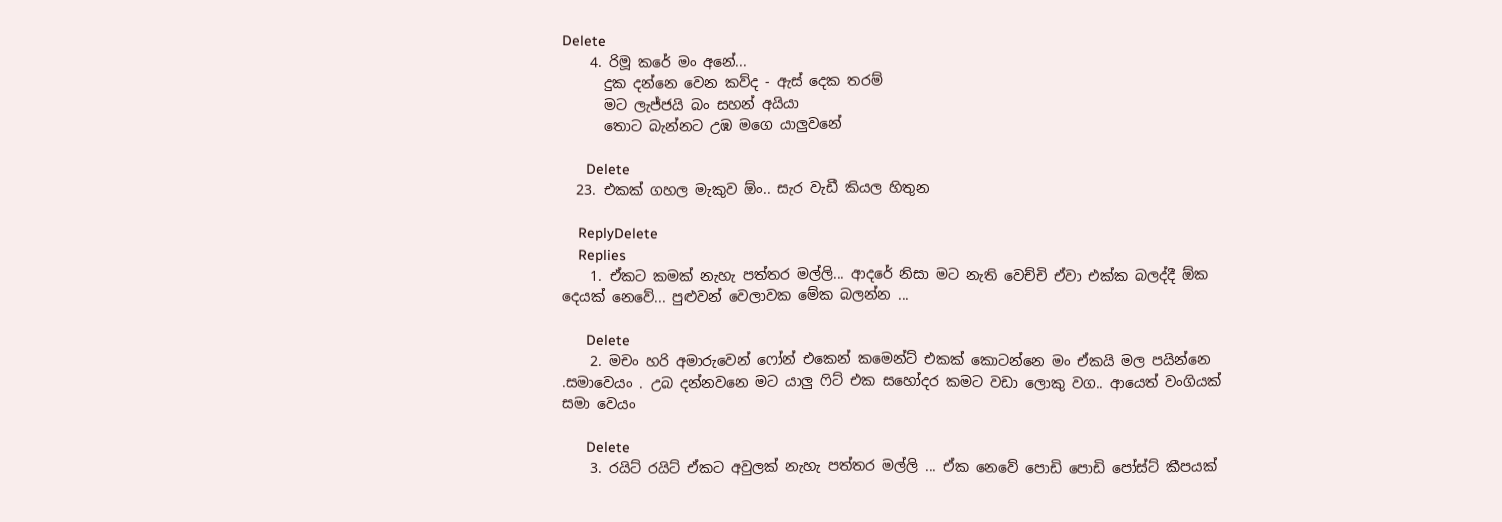Delete
    4. රිමූ කරේ මං අනේ...
      දුක දන්නෙ වෙන කව්ද - ඇස් දෙක තරම්
      මට ලැජ්ජයි බං සහන් අයියා
      තොට බැන්නට උඹ මගෙ යාලුවනේ

      Delete
  23. එකක් ගහල මැකුව ඕං.. සැර වැඩී කියල හිතුන

    ReplyDelete
    Replies
    1. ඒකට කමක් නැහැ පත්තර මල්ලි... ආදරේ නිසා මට නැති වෙච්චි ඒවා එක්ක බලද්දී ඕක දෙයක් නෙවේ... පුළුවන් වෙලාවක මේක බලන්න ...

      Delete
    2. මචං හරි අමාරුවෙන් ෆෝන් එකෙන් කමෙන්ට් එකක් කොටන්නෙ මං ඒකයි මල පයින්නෙ .සමාවෙයං . උබ දන්නවනෙ මට යාලු ෆිට් එක සහෝදර කමට වඩා ලොකු වග.. ආයෙත් වංගියක් සමා වෙයං

      Delete
    3. රයිට් රයිට් ඒකට අවුලක් නැහැ පත්තර මල්ලි ... ඒක නෙවේ පොඩි පොඩි පෝස්ට් කීපයක්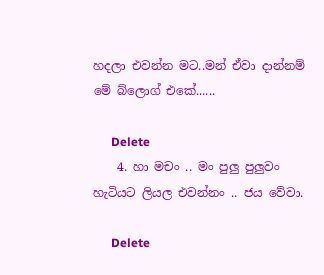හදලා එවන්න මට..මන් ඒවා දාන්නම් මේ බ්ලොග් එකේ......

      Delete
    4. හා මචං .. මං පුලු පුලුවං හැටියට ලියල එවන්නං .. ජය වේවා.

      Delete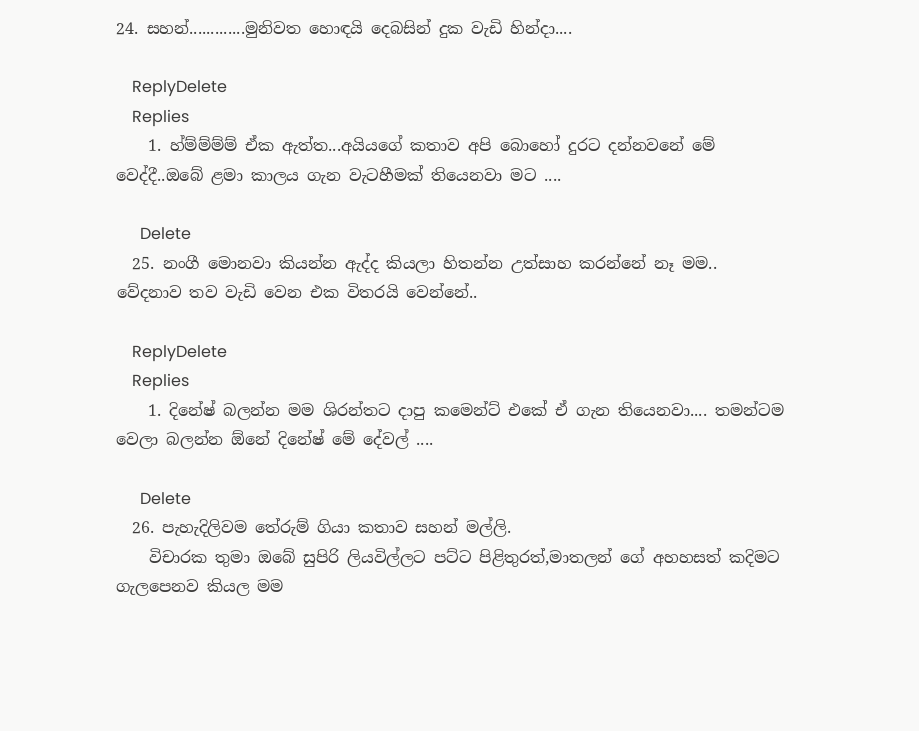24. සහන්.............මුනිවත හොඳයි දෙබසින් දුක වැඩි හින්දා....

    ReplyDelete
    Replies
    1. හ්ම්ම්ම්ම් ඒක ඇත්ත...අයියගේ කතාව අපි බොහෝ දුරට දන්නවනේ මේ වෙද්දී..ඔබේ ළමා කාලය ගැන වැටහීමක් තියෙනවා මට ....

      Delete
  25. නංගී මොනවා කියන්න ඇද්ද කියලා හිතන්න උත්සාහ කරන්නේ නෑ මම.. වේදනාව තව වැඩි වෙන එක විතරයි වෙන්නේ..

    ReplyDelete
    Replies
    1. දිනේෂ් බලන්න මම ශිරන්තට දාපු කමෙන්ට් එකේ ඒ ගැන තියෙනවා.... තමන්ටම වෙලා බලන්න ඕනේ දිනේෂ් මේ දේවල් ....

      Delete
  26. පැහැදිලිවම තේරුම් ගියා කතාව සහන් මල්ලි.
    විචාරක තුමා ඔබේ සුපිරි ලියවිල්ලට පට්ට පිළිතුරත්,මාතලන් ගේ අහහසත් කදිමට ගැලපෙනව කියල මම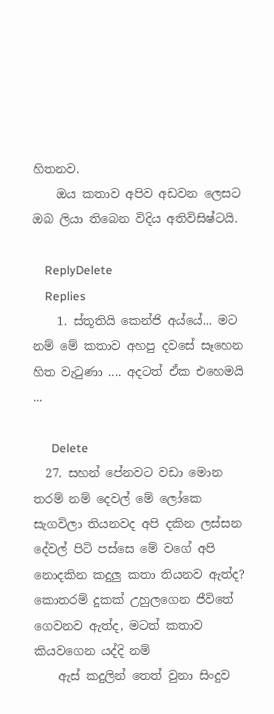හිතනව.
    ඔය කතාව අපිව අඩවන ලෙසට ඔබ ලියා තිබෙන විදිය අතිවිසිෂ්ටයි.

    ReplyDelete
    Replies
    1. ස්තූතියි කෙන්ජි අය්යේ... මට නම් මේ කතාව අහපු දවසේ සෑහෙන හිත වැටුණා .... අදටත් ඒක එහෙමයි ...

      Delete
  27. සහන් පේනවට වඩා මොන තරම් නම් දෙවල් මේ ලෝකෙ සැගවිලා තියනවද අපි දකින ලස්සන දේවල් පිටි පස්සෙ මේ වගේ අපි නොදකින කදුලු කතා තියනව ඇත්ද? කොතරම් දුකක් උහුලගෙන ජීවිතේ ගෙවනව ඇත්ද, මටත් කතාව කියවගෙන යද්දි නම්
    ඇස් කදුලින් තෙත් වුනා සිංදුව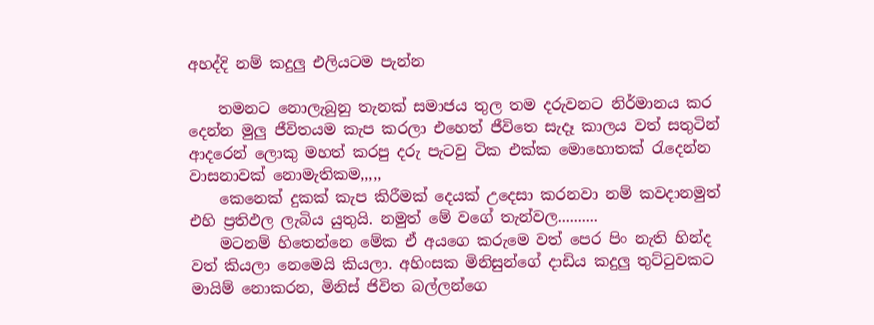අහද්දි නම් කදුලු එලියටම පැන්න

    තමනට නොලැබුනු තැනක් සමාජය තුල තම දරුවනට නිර්මානය කර දෙන්න මුලු ජීවිතයම කැප කරලා එහෙත් ජීවිතෙ සැදෑ කාලය වත් සතුටින් ආදරෙන් ලොකු මහත් කරපු දරු පැටවු ටික එක්ක මොහොතක් රැදෙන්න වාසනාවක් නොමැතිකම,,,,,
    කෙනෙක් දුකක් කැප කිරීමක් දෙයක් උදෙසා කරනවා නම් කවදානමුත් එහි ප්‍රතිඵල ලැබිය යුතුයි. නමුත් මේ වගේ තැන්වල..........
    මටනම් හිතෙන්නෙ මේක ඒ අයගෙ කරුමෙ වත් පෙර පිං නැති හින්ද වත් කියලා නෙමෙයි කියලා. අහිංසක මිනිසුන්ගේ දාඩිය කදුලු තුට්ටුවකට මායිම් නොකරන, මිනිස් ජිවිත බල්ලන්ගෙ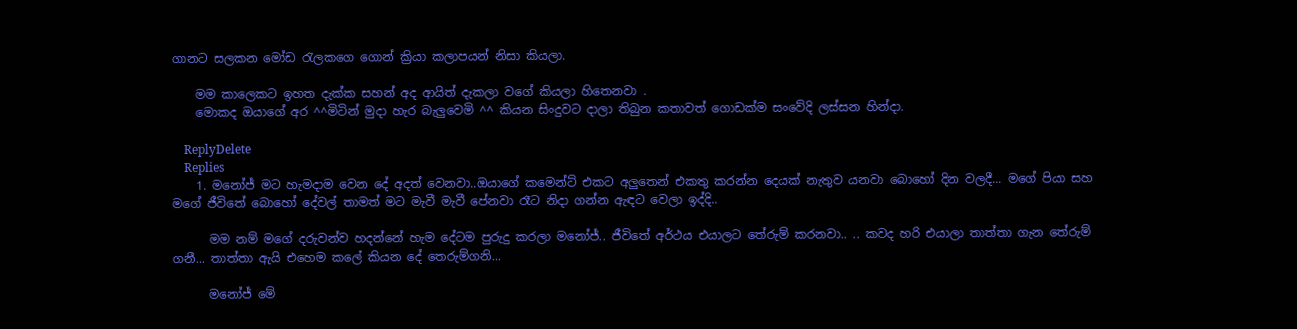ගානට සලකන මෝඩ රැලකගෙ ගොන් ක්‍රියා කලාපයන් නිසා කියලා.

    මම කාලෙකට ඉහත දැක්ක සහන් අද ආයිත් දැකලා වගේ කියලා හිතෙනවා .
    මොකද ඔයාගේ අර ^^මිටින් මුදා හැර බැලුවෙමි ^^ කියන සිංදුවට දාලා තිබුන කතාවත් ගොඩක්ම සංවේදි ලස්සන හින්දා.

    ReplyDelete
    Replies
    1. මනෝජ් මට හැමදාම වෙන දේ අදත් වෙනවා..ඔයාගේ කමෙන්ට් එකට අලුතෙන් එකතු කරන්න දෙයක් නැතුව යනවා බොහෝ දින වලදී... මගේ පියා සහ මගේ ජීවිතේ බොහෝ දේවල් තාමත් මට මැවී මැවී පේනවා රෑට නිදා ගන්න ඇඳට වෙලා ඉද්දි..

      මම නම් මගේ දරුවන්ව හදන්නේ හැම දේටම පුරුදු කරලා මනෝජ්.. ජීවිතේ අර්ථය එයාලට තේරුම් කරනවා.. .. කවද හරි එයාලා තාත්තා ගැන තේරුම් ගනී... තාත්තා ඇයි එහෙම කලේ කියන දේ තෙරුම්ගනි...

      මනෝජ් මේ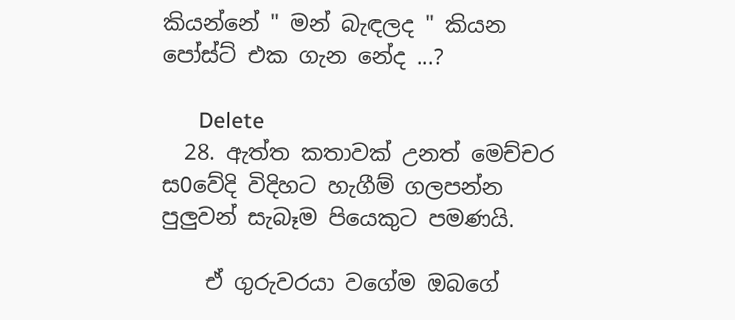කියන්නේ " මන් බැඳලද " කියන පෝස්ට් එක ගැන නේද ...?

      Delete
  28. ඇත්ත කතාවක් උනත් මෙච්චර ස0වේදි විදිහට හැගීම් ගලපන්න පුලුවන් සැබෑම පියෙකුට පමණයි.

    ඒ ගුරුවරයා වගේම ඔබගේ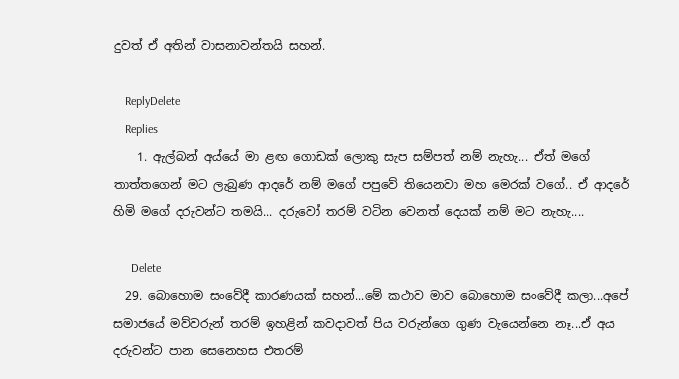දුවත් ඒ අතින් වාසනාවන්තයි සහන්.

    ReplyDelete
    Replies
    1. ඇල්බන් අය්යේ මා ළඟ ගොඩක් ලොකු සැප සම්පත් නම් නැහැ... ඒත් මගේ තාත්තගෙන් මට ලැබුණ ආදරේ නම් මගේ පපුවේ තියෙනවා මහ මෙරක් වගේ.. ඒ ආදරේ හිමි මගේ දරුවන්ට තමයි... දරුවෝ තරම් වටින වෙනත් දෙයක් නම් මට නැහැ....

      Delete
  29. බොහොම සංවේදී කාරණයක් සහන්...මේ කථාව මාව බොහොම සංවේදී කලා...අපේ සමාජයේ මව්වරුන් තරම් ඉහළින් කවදාවත් පිය වරුන්ගෙ ගුණ වැයෙන්නෙ නෑ...ඒ අය දරුවන්ට පාන සෙනෙහස එතරම්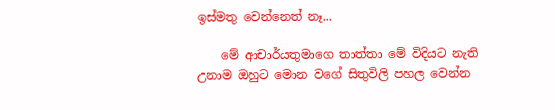ඉස්මතු වෙන්නෙත් නෑ...

    මේ ආචාර්යතුමාගෙ තාත්තා මේ විදියට නැති උනාම ඔහුට මොන වගේ සිතුවිලි පහල වෙන්න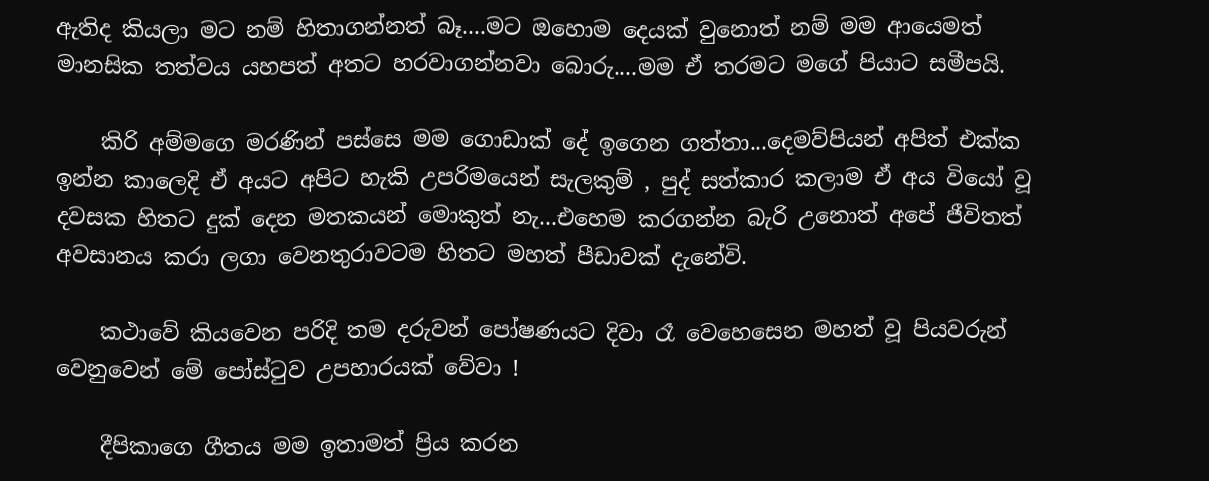ඇතිද කියලා මට නම් හිතාගන්නත් බෑ....මට ඔහොම දෙයක් වුනොත් නම් මම ආයෙමත් මානසික තත්වය යහපත් අතට හරවාගන්නවා බොරු....මම ඒ තරමට මගේ පියාට සමීපයි.

    කිරි අම්මගෙ මරණින් පස්සෙ මම ගොඩාක් දේ ඉගෙන ගත්තා...දෙමව්පියන් අපිත් එක්ක ඉන්න කාලෙදි ඒ අයට අපිට හැකි උපරිමයෙන් සැලකුම් , පුද් සත්කාර කලාම ඒ අය වියෝ වූ දවසක හිතට දුක් දෙන මතකයන් මොකුත් නැ...එහෙම කරගන්න බැරි උනොත් අපේ ජීවිතත් අවසානය කරා ලගා වෙනතුරාවටම හිතට මහත් පීඩාවක් දැනේවි.

    කථාවේ කියවෙන පරිදි තම දරුවන් පෝෂණයට දිවා රෑ වෙහෙසෙන මහත් වූ පියවරුන් වෙනුවෙන් මේ පෝස්ටුව උපහාරයක් වේවා !

    දීපිකාගෙ ගීතය මම ඉතාමත් ප්‍රිය කරන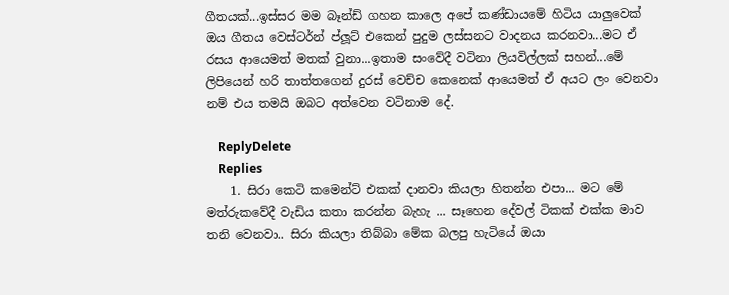ගීතයක්...ඉස්සර මම බෑන්ඩ් ගහන කාලෙ අපේ කණ්ඩායමේ හිටිය යාලුවෙක් ඔය ගීතය වෙස්ටර්න් ප්ලූට් එකෙන් පුදුම ලස්සනට වාදනය කරනවා...මට ඒ රසය ආයෙමත් මතක් වුනා...ඉතාම සංවේදී වටිනා ලියවිල්ලක් සහන්...මේ ලිපියෙන් හරි තාත්තගෙන් දුරස් වෙච්ච කෙනෙක් ආයෙමත් ඒ අයට ලං වෙනවා නම් එය තමයි ඔබට අත්වෙන වටිනාම දේ.

    ReplyDelete
    Replies
    1. සිරා කෙටි කමෙන්ට් එකක් දානවා කියලා හිතන්න එපා... මට මේ මත්රුකවේදී වැඩිය කතා කරන්න බැහැ ... සෑහෙන දේවල් ටිකක් එක්ක මාව තනි වෙනවා.. සිරා කියලා තිබ්බා මේක බලපු හැටියේ ඔයා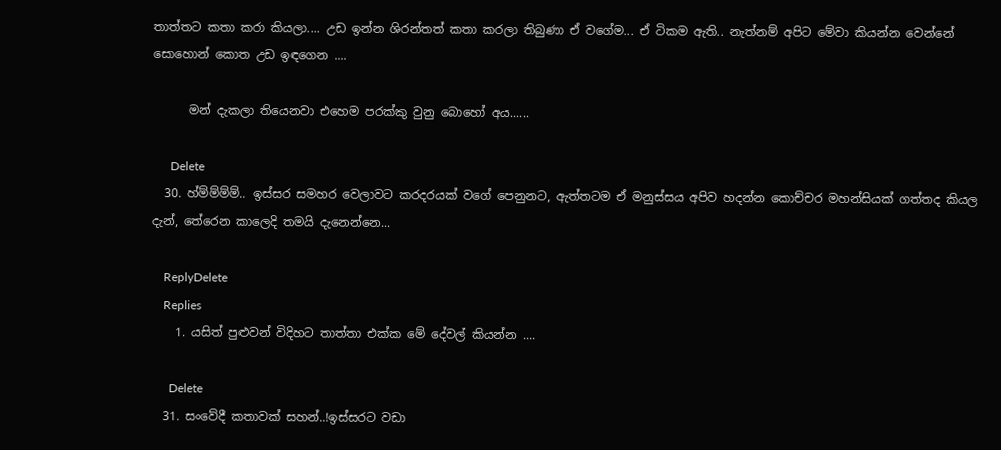තාත්තට කතා කරා කියලා.... උඩ ඉන්න ශිරන්තත් කතා කරලා තිබුණා ඒ වගේම... ඒ ටිකම ඇති.. නැත්නම් අපිට මේවා කියන්න වෙන්නේ සොහොන් කොත උඩ ඉඳගෙන ....

      මන් දැකලා තියෙනවා එහෙම පරක්කු වුනු බොහෝ අය......

      Delete
  30. හ්ම්ම්ම්ම්.. ඉස්සර සමහර වෙලාවට කරදරයක් වගේ පෙනුනට, ඇත්තටම ඒ මනුස්සය අපිව හදන්න කොච්චර මහන්සියක් ගත්තද කියල දැන්, තේරෙන කාලෙදි තමයි දැනෙන්නෙ...

    ReplyDelete
    Replies
    1. යසිත් පුළුවන් විදිහට තාත්තා එක්ක මේ දේවල් කියන්න ....

      Delete
  31. සංවේදී කතාවක් සහන්..!ඉස්සරට වඩා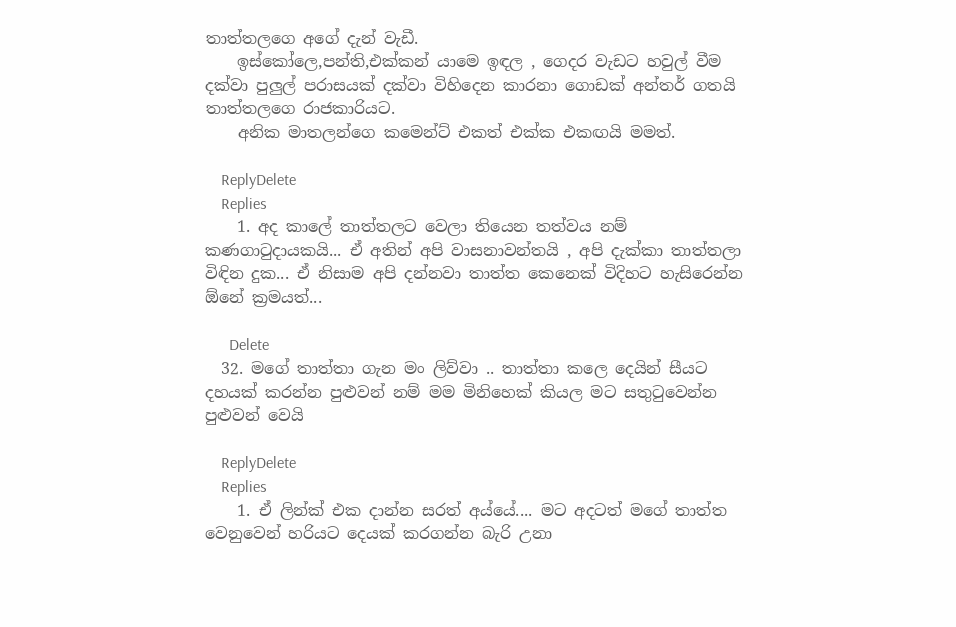තාත්තලගෙ අගේ දැන් වැඩී.
    ඉස්කෝලෙ,පන්ති,එක්කන් යාමෙ ඉඳල , ගෙදර වැඩට හවුල් වීම දක්වා පුලුල් පරාසයක් දක්වා විහිදෙන කාරනා ගොඩක් අන්තර් ගතයි තාත්තලගෙ රාජකාරියට.
    අනික මාතලන්ගෙ කමෙන්ට් එකත් එක්ක එකඟයි මමත්.

    ReplyDelete
    Replies
    1. අද කාලේ තාත්තලට වෙලා තියෙන තත්වය නම් කණගාටුදායකයි... ඒ අතින් අපි වාසනාවන්තයි , අපි දැක්කා තාත්තලා විඳින දුක... ඒ නිසාම අපි දන්නවා තාත්ත කෙනෙක් විදිහට හැසිරෙන්න ඕනේ ක්‍රමයත්...

      Delete
  32. මගේ තාත්තා ගැන මං ලිව්වා .. තාත්තා කලෙ දෙයින් සීයට දහයක් කරන්න පුළුවන් නම් මම මිනිහෙක් කියල මට සතු‍ටුවෙන්න පුළුවන් වෙයි

    ReplyDelete
    Replies
    1. ඒ ලින්ක් එක දාන්න සරත් අය්යේ.... මට අදටත් මගේ තාත්ත වෙනුවෙන් හරියට දෙයක් කරගන්න බැරි උනා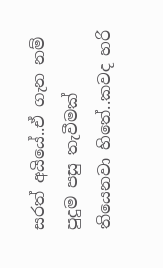සරත් අයියේ..ඒ ගැන නම් පුදුම පසු තැවීමක් තියෙනවා හිතේ..කවද හරි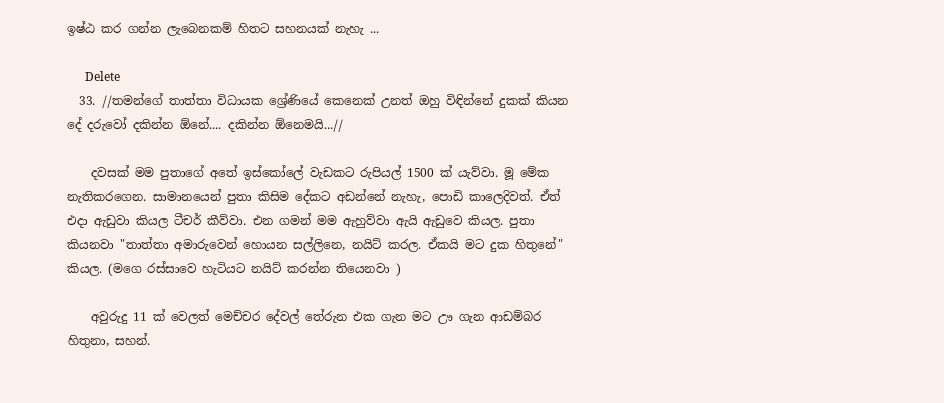ඉෂ්ඨ කර ගන්න ලැබෙනකම් හිතට සහනයක් නැහැ ...

      Delete
  33. //තමන්ගේ තාත්තා විධායක ශ්‍රේණියේ කෙනෙක් උනත් ඔහු විඳින්නේ දුකක් කියන දේ දරුවෝ දකින්න ඕනේ.... දකින්න ඕනෙමයි...//

    දවසක් මම පුතාගේ අතේ ඉස්කෝලේ වැඩකට රුපියල් 1500 ක් යැව්වා. මූ මේක නැතිකරගෙන. සාමානයෙන් පුතා කිසිම දේකට අඩන්නේ නැහැ, පොඩි කාලෙදිවත්. ඒත් එදා ඇඩුවා කියල ටීචර් කීව්වා. එන ගමන් මම ඇහුව්වා ඇයි ඇඩුවෙ කියල. පුතා කියනවා "තාත්තා අමාරුවෙන් හොයන සල්ලිනෙ, නයිට් කරල. ඒකයි මට දුක හිතුනේ" කියල. (මගෙ රස්සාවෙ හැටියට නයිට් කරන්න තියෙනවා )

    අවුරුදු 11 ක් වෙලත් මෙච්චර දේවල් තේරුන එක ගැන මට ඌ ගැන ආඩම්බර හිතුනා, සහන්.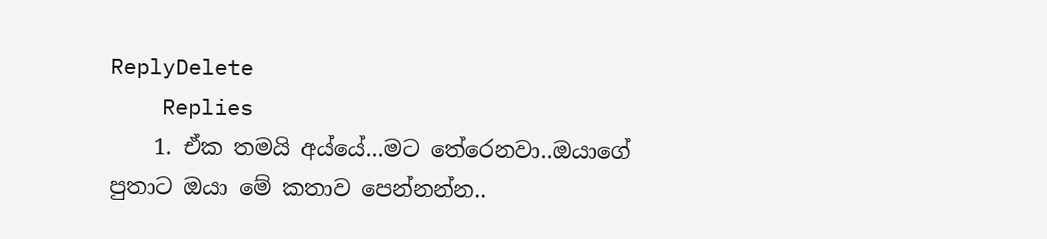ReplyDelete
    Replies
    1. ඒක තමයි අය්යේ...මට තේරෙනවා..ඔයාගේ පුතාට ඔයා මේ කතාව පෙන්නන්න..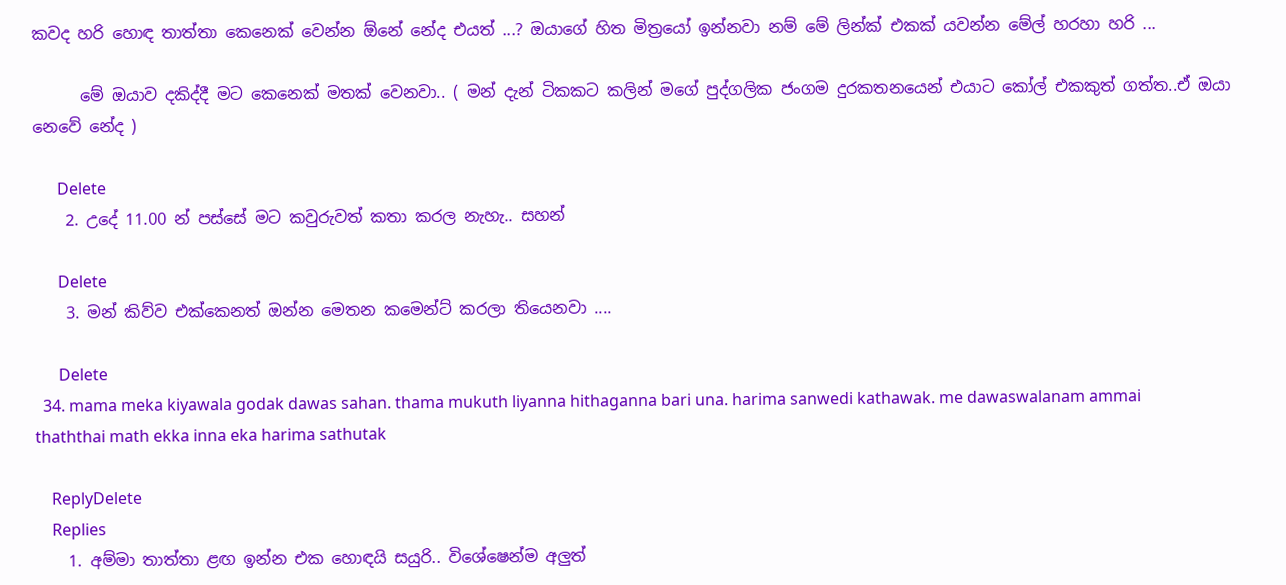කවද හරි හොඳ තාත්තා කෙනෙක් වෙන්න ඕනේ නේද එයත් ...? ඔයාගේ හිත මිත්‍රයෝ ඉන්නවා නම් මේ ලින්ක් එකක් යවන්න මේල් හරහා හරි ...

      මේ ඔයාව දකිද්දී මට කෙනෙක් මතක් වෙනවා.. ( මන් දැන් ටිකකට කලින් මගේ පුද්ගලික ජංගම දුරකතනයෙන් එයාට කෝල් එකකුත් ගත්ත..ඒ ඔයා නෙවේ නේද )

      Delete
    2. උදේ 11.00 න් පස්සේ මට කවුරුවත් කතා කරල නැහැ.. සහන්

      Delete
    3. මන් කිව්ව එක්කෙනත් ඔන්න මෙතන කමෙන්ට් කරලා තියෙනවා ....

      Delete
  34. mama meka kiyawala godak dawas sahan. thama mukuth liyanna hithaganna bari una. harima sanwedi kathawak. me dawaswalanam ammai thaththai math ekka inna eka harima sathutak

    ReplyDelete
    Replies
    1. අම්මා තාත්තා ළඟ ඉන්න එක හොඳයි සයුරි.. විශේෂෙන්ම අලුත්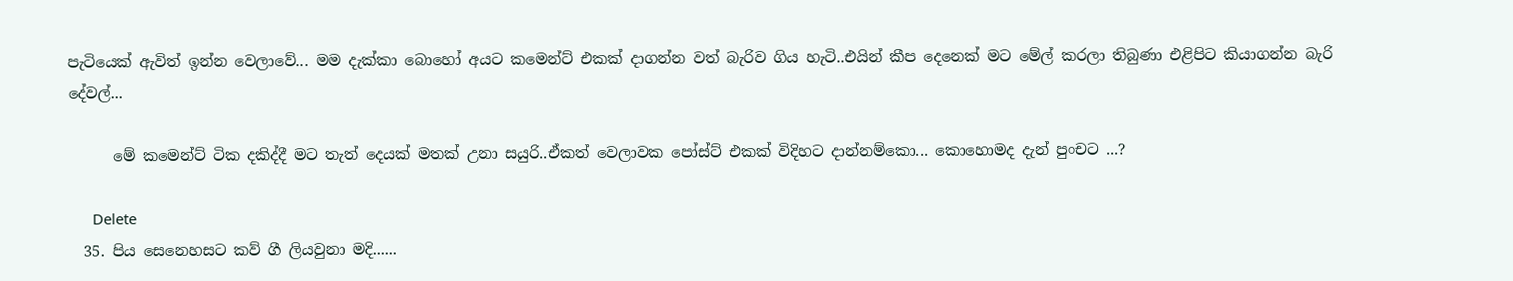පැටියෙක් ඇවිත් ඉන්න වෙලාවේ... මම දැක්කා බොහෝ අයට කමෙන්ට් එකක් දාගන්න වත් බැරිව ගිය හැටි..එයින් කීප දෙනෙක් මට මේල් කරලා තිබුණා එළිපිට කියාගන්න බැරි දේවල්...

      මේ කමෙන්ට් ටික දකිද්දී මට තැත් දෙයක් මතක් උනා සයුරි..ඒකත් වෙලාවක පෝස්ට් එකක් විදිහට දාන්නම්කො... කොහොමද දැන් පුංචට ...?

      Delete
  35. පිය සෙනෙහසට කව් ගී ලියවුනා මදි......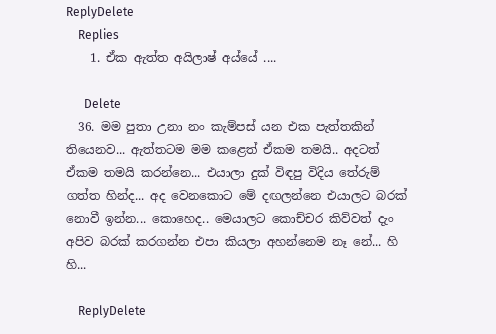ReplyDelete
    Replies
    1. ඒක ඇත්ත අයිලාෂ් අය්යේ ....

      Delete
  36. මම පුතා උනා නං කැම්පස් යන එක පැත්තකින් තියෙනව... ඇත්තටම මම කළෙත් ඒකම තමයි.. අදටත් ඒකම තමයි කරන්නෙ... එයාලා දුක් විඳපු විදිය තේරුම් ගත්ත හින්ද... අද වෙනකොට මේ දඟලන්නෙ එයාලට බරක් නොවී ඉන්න... කොහෙද.. මෙයාලට කොච්චර කිව්වත් දැං අපිව බරක් කරගන්න එපා කියලා අහන්නෙම නෑ නේ... හි හි...

    ReplyDelete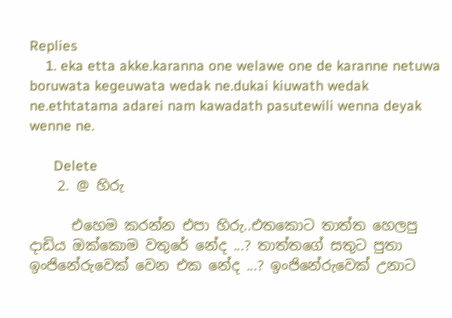Replies
    1. eka etta akke.karanna one welawe one de karanne netuwa boruwata kegeuwata wedak ne.dukai kiuwath wedak ne.ethtatama adarei nam kawadath pasutewili wenna deyak wenne ne.

      Delete
    2. @ හිරු

      එහෙම කරන්න එපා හිරු..එතකොට තාත්ත හෙලපු දාඩිය ඔක්කොම වතුරේ නේද ...? තාත්තගේ සතුට පුතා ඉංජිනේරුවෙක් වෙන එක නේද ...? ඉංජිනේරුවෙක් උනාට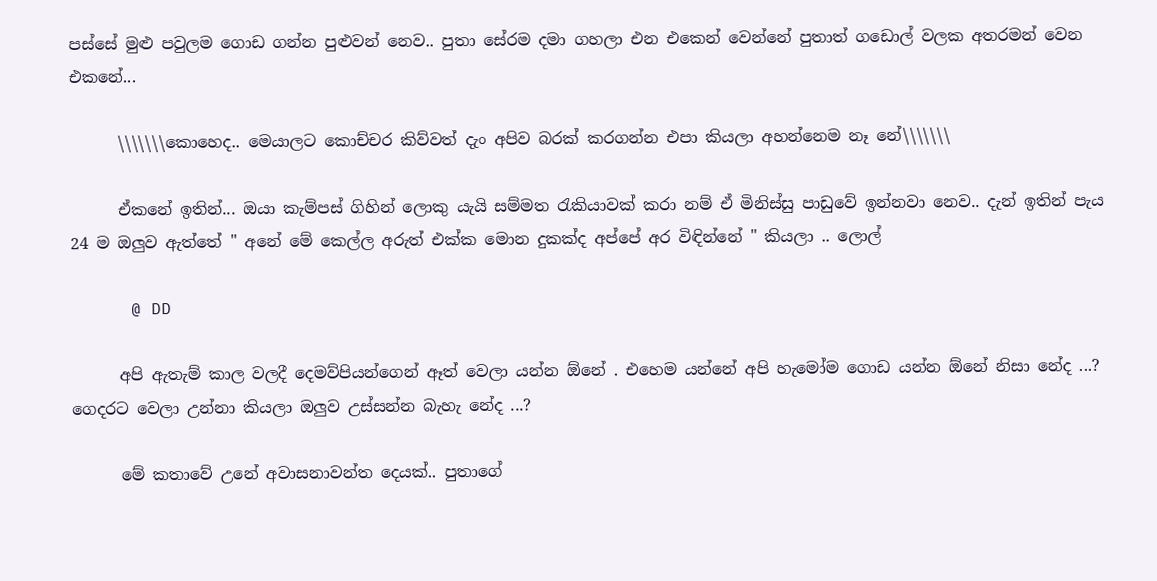පස්සේ මුළු පවුලම ගොඩ ගන්න පුළුවන් නෙව.. පුතා සේරම දමා ගහලා එන එකෙන් වෙන්නේ පුතාත් ගඩොල් වලක අතරමන් වෙන එකනේ...

      \\\\\\\කොහෙද.. මෙයාලට කොච්චර කිව්වත් දැං අපිව බරක් කරගන්න එපා කියලා අහන්නෙම නෑ නේ\\\\\\\

      ඒකනේ ඉතින්... ඔයා කැම්පස් ගිහින් ලොකු යැයි සම්මත රැකියාවක් කරා නම් ඒ මිනිස්සු පාඩුවේ ඉන්නවා නෙව.. දැන් ඉතින් පැය 24 ම ඔලුව ඇත්තේ " අනේ මේ කෙල්ල අරුත් එක්ක මොන දුකක්ද අප්පේ අර විඳින්නේ " කියලා .. ලොල්

      @ DD

      අපි ඇතැම් කාල වලදී දෙමව්පියන්ගෙන් ඈත් වෙලා යන්න ඕනේ . එහෙම යන්නේ අපි හැමෝම ගොඩ යන්න ඕනේ නිසා නේද ...? ගෙදරට වෙලා උන්නා කියලා ඔලුව උස්සන්න බැහැ නේද ...?

      මේ කතාවේ උනේ අවාසනාවන්ත දෙයක්.. පුතාගේ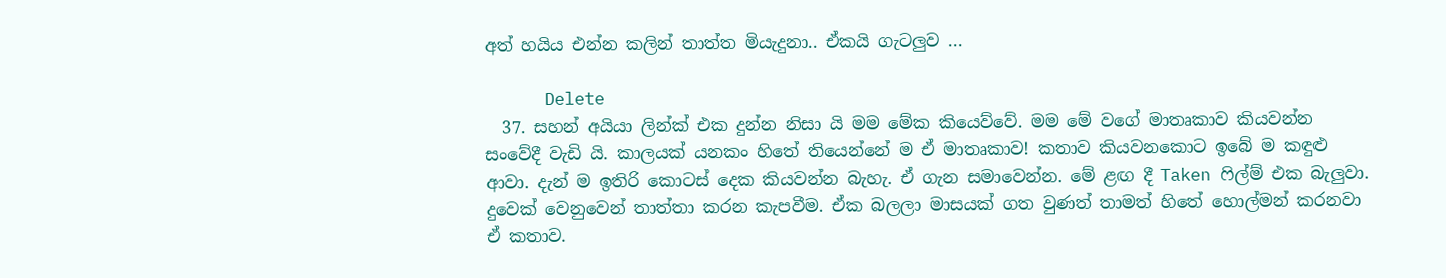අත් හයිය එන්න කලින් තාත්ත මියැදුනා.. ඒකයි ගැටලුව ...

      Delete
  37. සහන් අයියා ලින්ක් එක දුන්න නිසා යි මම මේක කියෙව්වේ. මම මේ වගේ මාතෘකාව කියවන්න සංවේදී වැඩි යි. කාලයක් යනකං හිතේ තියෙන්නේ ම ඒ මාතෘකාව! කතාව කියවනකොට ඉබේ ම කඳුළු ආවා. දැන් ම ඉතිරි කොටස් දෙක කියවන්න බැහැ. ඒ ගැන සමාවෙන්න. මේ ළඟ දී Taken ෆිල්ම් එක බැලුවා. දුවෙක් වෙනුවෙන් තාත්තා කරන කැපවීම. ඒක බලලා මාසයක් ගත වුණත් තාමත් හිතේ හොල්මන් කරනවා ඒ කතාව.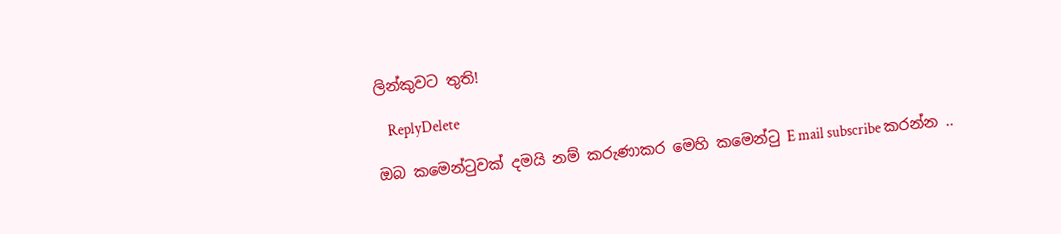ලින්කුවට තුති!

    ReplyDelete

ඔබ කමෙන්ටුවක් දමයි නම් කරුණාකර මෙහි කමෙන්ටු E mail subscribe කරන්න ..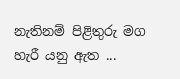නැතිනම් පිළිතුරු මග හැරී යනු ඇත ...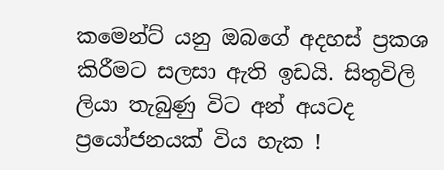කමෙන්ට් යනු ඔබගේ අදහස් ප්‍රකශ කිරීමට සලසා ඇති ඉඩයි. සිතුවිලි ලියා තැබුණු විට අන් අයටද ප්‍රයෝජනයක් විය හැක !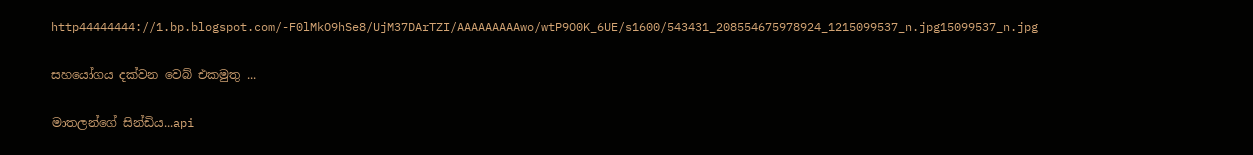http44444444://1.bp.blogspot.com/-F0lMkO9hSe8/UjM37DArTZI/AAAAAAAAAwo/wtP9O0K_6UE/s1600/543431_208554675978924_1215099537_n.jpg15099537_n.jpg

සහයෝගය දක්වන වෙබ් එකමුතු ...

මාතලන්ගේ සින්ඩිය...api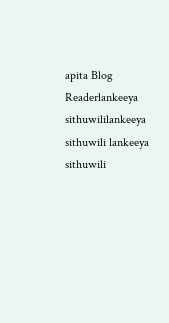apita Blog Readerlankeeya sithuwililankeeya sithuwili lankeeya sithuwili